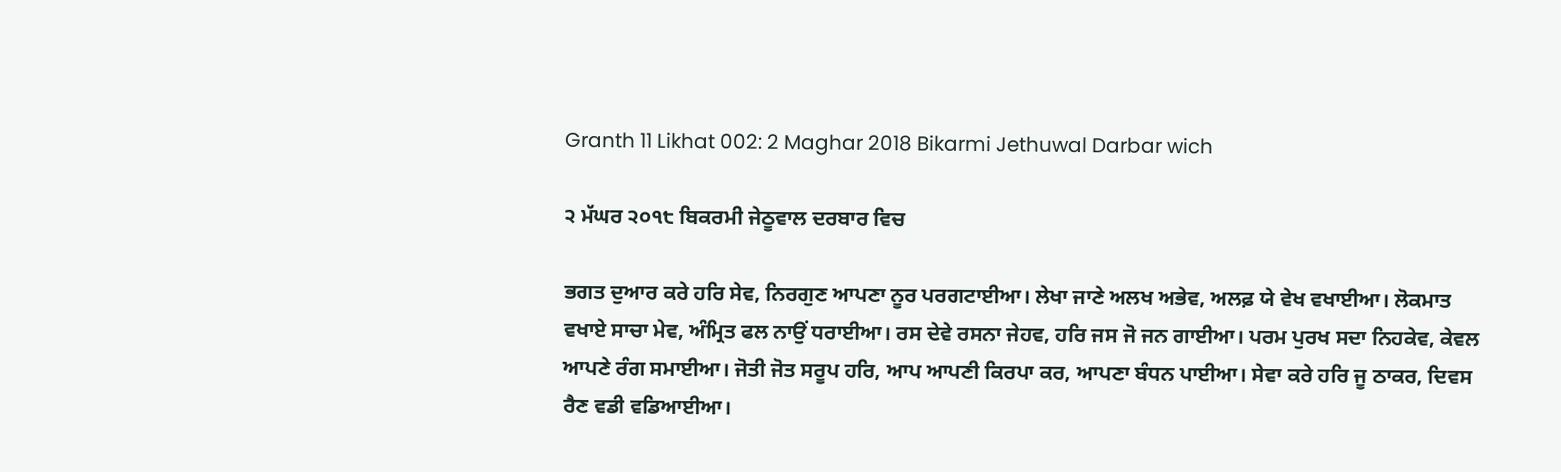Granth 11 Likhat 002: 2 Maghar 2018 Bikarmi Jethuwal Darbar wich

੨ ਮੱਘਰ ੨੦੧੮ ਬਿਕਰਮੀ ਜੇਠੂਵਾਲ ਦਰਬਾਰ ਵਿਚ

ਭਗਤ ਦੁਆਰ ਕਰੇ ਹਰਿ ਸੇਵ, ਨਿਰਗੁਣ ਆਪਣਾ ਨੂਰ ਪਰਗਟਾਈਆ। ਲੇਖਾ ਜਾਣੇ ਅਲਖ ਅਭੇਵ, ਅਲਫ਼ ਯੇ ਵੇਖ ਵਖਾਈਆ। ਲੋਕਮਾਤ ਵਖਾਏ ਸਾਚਾ ਮੇਵ, ਅੰਮ੍ਰਿਤ ਫਲ ਨਾਉਂ ਧਰਾਈਆ। ਰਸ ਦੇਵੇ ਰਸਨਾ ਜੇਹਵ, ਹਰਿ ਜਸ ਜੋ ਜਨ ਗਾਈਆ। ਪਰਮ ਪੁਰਖ ਸਦਾ ਨਿਹਕੇਵ, ਕੇਵਲ ਆਪਣੇ ਰੰਗ ਸਮਾਈਆ। ਜੋਤੀ ਜੋਤ ਸਰੂਪ ਹਰਿ, ਆਪ ਆਪਣੀ ਕਿਰਪਾ ਕਰ, ਆਪਣਾ ਬੰਧਨ ਪਾਈਆ। ਸੇਵਾ ਕਰੇ ਹਰਿ ਜੂ ਠਾਕਰ, ਦਿਵਸ ਰੈਣ ਵਡੀ ਵਡਿਆਈਆ।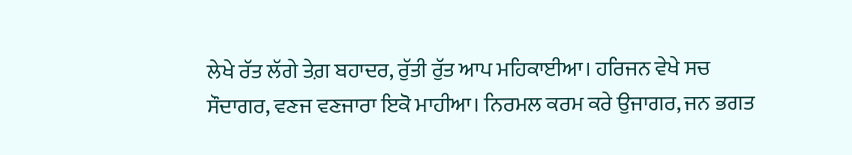ਲੇਖੇ ਰੱਤ ਲੱਗੇ ਤੇਗ਼ ਬਹਾਦਰ, ਰੁੱਤੀ ਰੁੱਤ ਆਪ ਮਹਿਕਾਈਆ। ਹਰਿਜਨ ਵੇਖੇ ਸਚ ਸੌਦਾਗਰ, ਵਣਜ ਵਣਜਾਰਾ ਇਕੋ ਮਾਹੀਆ। ਨਿਰਮਲ ਕਰਮ ਕਰੇ ਉਜਾਗਰ, ਜਨ ਭਗਤ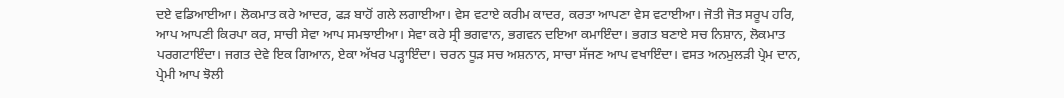ਦਏ ਵਡਿਆਈਆ। ਲੋਕਮਾਤ ਕਰੇ ਆਦਰ, ਫੜ ਬਾਹੋਂ ਗਲੇ ਲਗਾਈਆ। ਵੇਸ ਵਟਾਏ ਕਰੀਮ ਕਾਦਰ, ਕਰਤਾ ਆਪਣਾ ਵੇਸ ਵਟਾਈਆ। ਜੋਤੀ ਜੋਤ ਸਰੂਪ ਹਰਿ, ਆਪ ਆਪਣੀ ਕਿਰਪਾ ਕਰ, ਸਾਚੀ ਸੇਵਾ ਆਪ ਸਮਝਾਈਆ। ਸੇਵਾ ਕਰੇ ਸ੍ਰੀ ਭਗਵਾਨ, ਭਗਵਨ ਦਇਆ ਕਮਾਇੰਦਾ। ਭਗਤ ਬਣਾਏ ਸਚ ਨਿਸ਼ਾਨ, ਲੋਕਮਾਤ ਪਰਗਟਾਇੰਦਾ। ਜਗਤ ਦੇਵੇ ਇਕ ਗਿਆਨ, ਏਕਾ ਅੱਖਰ ਪੜ੍ਹਾਇੰਦਾ। ਚਰਨ ਧੂੜ ਸਚ ਅਸ਼ਨਾਨ, ਸਾਚਾ ਸੱਜਣ ਆਪ ਵਖਾਇੰਦਾ। ਵਸਤ ਅਨਮੁਲੜੀ ਪ੍ਰੇਮ ਦਾਨ, ਪ੍ਰੇਮੀ ਆਪ ਝੋਲੀ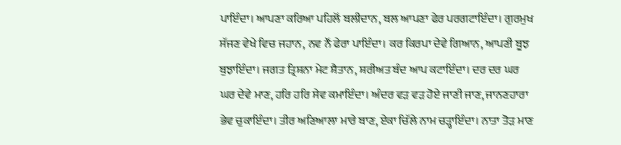ਪਾਇੰਦਾ। ਆਪਣਾ ਕਰਿਆ ਪਹਿਲੋਂ ਬਲੀਦਾਨ, ਬਲ ਆਪਣਾ ਫੇਰ ਪਰਗਟਾਇੰਦਾ। ਗੁਰਮੁਖ ਸੱਜਣ ਵੇਖੇ ਵਿਚ ਜਹਾਨ, ਨਵ ਨੌਂ ਫੇਰਾ ਪਾਇੰਦਾ। ਕਰ ਕਿਰਪਾ ਦੇਵੇ ਗਿਆਨ, ਆਪਣੀ ਬੂਝ ਬੁਝਾਇੰਦਾ। ਜਗਤ ਤ੍ਰਿਸ਼ਨਾ ਮੇਟ ਸ਼ੈਤਾਨ, ਸ਼ਰੀਅਤ ਬੰਦ ਆਪ ਕਟਾਇੰਦਾ। ਦਰ ਦਰ ਘਰ ਘਰ ਦੇਵੇ ਮਾਣ, ਹਰਿ ਹਰਿ ਸੇਵ ਕਮਾਇੰਦਾ। ਅੰਦਰ ਵੜ ਵੜ ਹੋਏ ਜਾਣੀ ਜਾਣ, ਜਾਨਣਹਾਰਾ ਭੇਵ ਚੁਕਾਇੰਦਾ। ਤੀਰ ਅਣਿਆਲਾ ਮਾਰੇ ਬਾਣ, ਏਕਾ ਚਿੱਲੇ ਨਾਮ ਚੜ੍ਹਾਇੰਦਾ। ਨਾਤਾ ਤੋੜ ਮਾਣ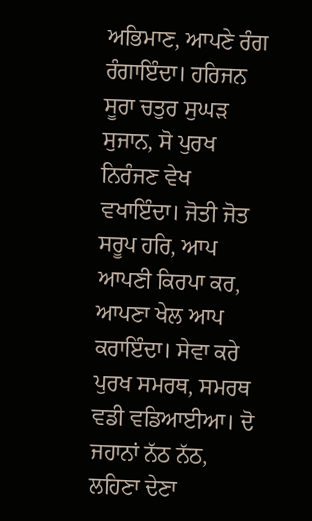ਅਭਿਮਾਣ, ਆਪਣੇ ਰੰਗ ਰੰਗਾਇੰਦਾ। ਹਰਿਜਨ ਸੂਰਾ ਚਤੁਰ ਸੁਘੜ ਸੁਜਾਨ, ਸੋ ਪੁਰਖ ਨਿਰੰਜਣ ਵੇਖ ਵਖਾਇੰਦਾ। ਜੋਤੀ ਜੋਤ ਸਰੂਪ ਹਰਿ, ਆਪ ਆਪਣੀ ਕਿਰਪਾ ਕਰ, ਆਪਣਾ ਖੇਲ ਆਪ ਕਰਾਇੰਦਾ। ਸੇਵਾ ਕਰੇ ਪੁਰਖ ਸਮਰਥ, ਸਮਰਥ ਵਡੀ ਵਡਿਆਈਆ। ਦੋ ਜਹਾਨਾਂ ਨੱਠ ਨੱਠ, ਲਹਿਣਾ ਦੇਣਾ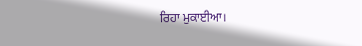ਰਿਹਾ ਮੁਕਾਈਆ।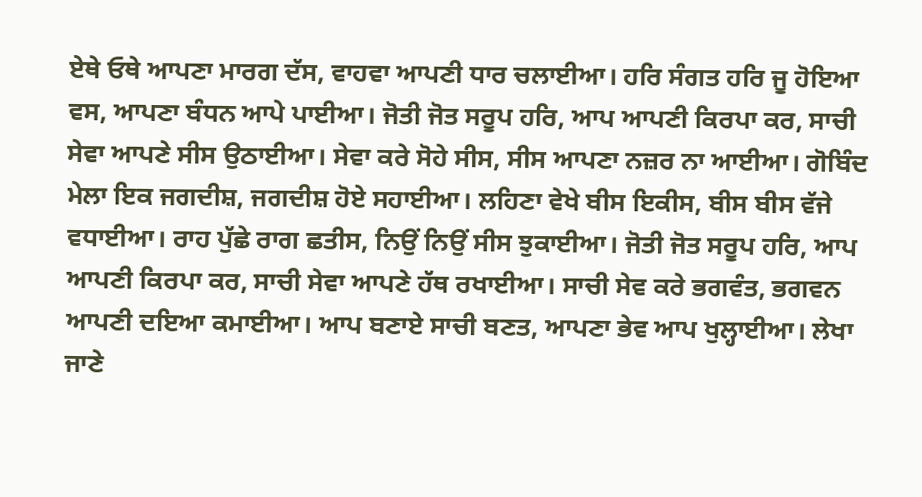ਏਥੇ ਓਥੇ ਆਪਣਾ ਮਾਰਗ ਦੱਸ, ਵਾਹਵਾ ਆਪਣੀ ਧਾਰ ਚਲਾਈਆ। ਹਰਿ ਸੰਗਤ ਹਰਿ ਜੂ ਹੋਇਆ ਵਸ, ਆਪਣਾ ਬੰਧਨ ਆਪੇ ਪਾਈਆ। ਜੋਤੀ ਜੋਤ ਸਰੂਪ ਹਰਿ, ਆਪ ਆਪਣੀ ਕਿਰਪਾ ਕਰ, ਸਾਚੀ ਸੇਵਾ ਆਪਣੇ ਸੀਸ ਉਠਾਈਆ। ਸੇਵਾ ਕਰੇ ਸੋਹੇ ਸੀਸ, ਸੀਸ ਆਪਣਾ ਨਜ਼ਰ ਨਾ ਆਈਆ। ਗੋਬਿੰਦ ਮੇਲਾ ਇਕ ਜਗਦੀਸ਼, ਜਗਦੀਸ਼ ਹੋਏ ਸਹਾਈਆ। ਲਹਿਣਾ ਵੇਖੇ ਬੀਸ ਇਕੀਸ, ਬੀਸ ਬੀਸ ਵੱਜੇ ਵਧਾਈਆ। ਰਾਹ ਪੁੱਛੇ ਰਾਗ ਛਤੀਸ, ਨਿਉਂ ਨਿਉਂ ਸੀਸ ਝੁਕਾਈਆ। ਜੋਤੀ ਜੋਤ ਸਰੂਪ ਹਰਿ, ਆਪ ਆਪਣੀ ਕਿਰਪਾ ਕਰ, ਸਾਚੀ ਸੇਵਾ ਆਪਣੇ ਹੱਥ ਰਖਾਈਆ। ਸਾਚੀ ਸੇਵ ਕਰੇ ਭਗਵੰਤ, ਭਗਵਨ ਆਪਣੀ ਦਇਆ ਕਮਾਈਆ। ਆਪ ਬਣਾਏ ਸਾਚੀ ਬਣਤ, ਆਪਣਾ ਭੇਵ ਆਪ ਖੁਲ੍ਹਾਈਆ। ਲੇਖਾ ਜਾਣੇ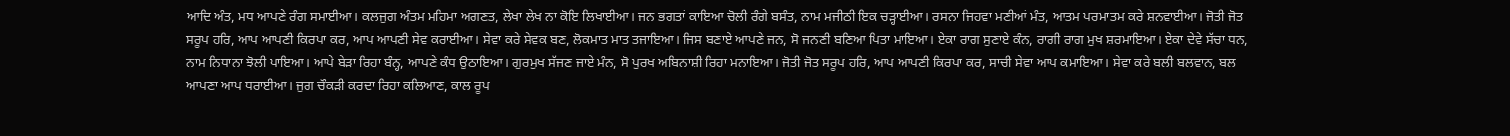ਆਦਿ ਅੰਤ, ਮਧ ਆਪਣੇ ਰੰਗ ਸਮਾਈਆ। ਕਲਜੁਗ ਅੰਤਮ ਮਹਿਮਾ ਅਗਣਤ, ਲੇਖਾ ਲੇਖ ਨਾ ਕੋਇ ਲਿਖਾਈਆ। ਜਨ ਭਗਤਾਂ ਕਾਇਆ ਚੋਲੀ ਰੰਗੇ ਬਸੰਤ, ਨਾਮ ਮਜੀਠੀ ਇਕ ਚੜ੍ਹਾਈਆ। ਰਸਨਾ ਜਿਹਵਾ ਮਣੀਆਂ ਮੰਤ, ਆਤਮ ਪਰਮਾਤਮ ਕਰੇ ਸ਼ਨਵਾਈਆ। ਜੋਤੀ ਜੋਤ ਸਰੂਪ ਹਰਿ, ਆਪ ਆਪਣੀ ਕਿਰਪਾ ਕਰ, ਆਪ ਆਪਣੀ ਸੇਵ ਕਰਾਈਆ। ਸੇਵਾ ਕਰੇ ਸੇਵਕ ਬਣ, ਲੋਕਮਾਤ ਮਾਤ ਤਜਾਇਆ। ਜਿਸ ਬਣਾਏ ਆਪਣੇ ਜਨ, ਸੋ ਜਨਣੀ ਬਣਿਆ ਪਿਤਾ ਮਾਇਆ। ਏਕਾ ਰਾਗ ਸੁਣਾਏ ਕੰਨ, ਰਾਗੀ ਰਾਗ ਮੁਖ ਸ਼ਰਮਾਇਆ। ਏਕਾ ਦੇਵੇ ਸੱਚਾ ਧਨ, ਨਾਮ ਨਿਧਾਨਾ ਝੋਲੀ ਪਾਇਆ। ਆਪੇ ਬੇੜਾ ਰਿਹਾ ਬੰਨ੍ਹ, ਆਪਣੇ ਕੰਧ ਉਠਾਇਆ। ਗੁਰਮੁਖ ਸੱਜਣ ਜਾਏ ਮੰਨ, ਸੋ ਪੁਰਖ ਅਬਿਨਾਸ਼ੀ ਰਿਹਾ ਮਨਾਇਆ। ਜੋਤੀ ਜੋਤ ਸਰੂਪ ਹਰਿ, ਆਪ ਆਪਣੀ ਕਿਰਪਾ ਕਰ, ਸਾਚੀ ਸੇਵਾ ਆਪ ਕਮਾਇਆ। ਸੇਵਾ ਕਰੇ ਬਲੀ ਬਲਵਾਨ, ਬਲ ਆਪਣਾ ਆਪ ਧਰਾਈਆ। ਜੁਗ ਚੌਕੜੀ ਕਰਦਾ ਰਿਹਾ ਕਲਿਆਣ, ਕਾਲ ਰੂਪ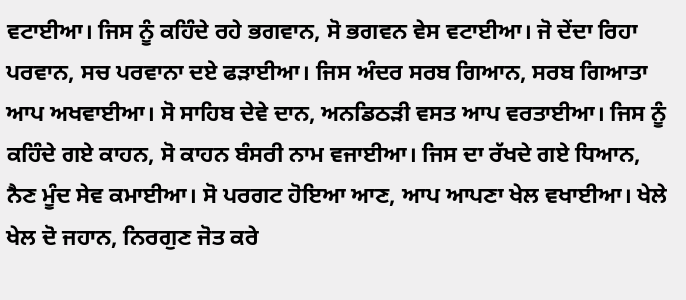ਵਟਾਈਆ। ਜਿਸ ਨੂੰ ਕਹਿੰਦੇ ਰਹੇ ਭਗਵਾਨ, ਸੋ ਭਗਵਨ ਵੇਸ ਵਟਾਈਆ। ਜੋ ਦੇਂਦਾ ਰਿਹਾ ਪਰਵਾਨ, ਸਚ ਪਰਵਾਨਾ ਦਏ ਫੜਾਈਆ। ਜਿਸ ਅੰਦਰ ਸਰਬ ਗਿਆਨ, ਸਰਬ ਗਿਆਤਾ ਆਪ ਅਖਵਾਈਆ। ਸੋ ਸਾਹਿਬ ਦੇਵੇ ਦਾਨ, ਅਨਡਿਠੜੀ ਵਸਤ ਆਪ ਵਰਤਾਈਆ। ਜਿਸ ਨੂੰ ਕਹਿੰਦੇ ਗਏ ਕਾਹਨ, ਸੋ ਕਾਹਨ ਬੰਸਰੀ ਨਾਮ ਵਜਾਈਆ। ਜਿਸ ਦਾ ਰੱਖਦੇ ਗਏ ਧਿਆਨ, ਨੈਣ ਮੂੰਦ ਸੇਵ ਕਮਾਈਆ। ਸੋ ਪਰਗਟ ਹੋਇਆ ਆਣ, ਆਪ ਆਪਣਾ ਖੇਲ ਵਖਾਈਆ। ਖੇਲੇ ਖੇਲ ਦੋ ਜਹਾਨ, ਨਿਰਗੁਣ ਜੋਤ ਕਰੇ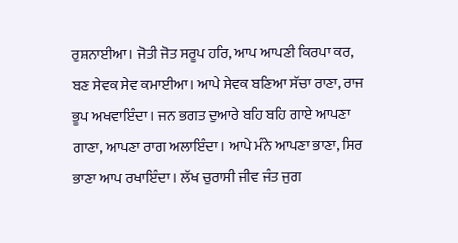ਰੁਸ਼ਨਾਈਆ। ਜੋਤੀ ਜੋਤ ਸਰੂਪ ਹਰਿ, ਆਪ ਆਪਣੀ ਕਿਰਪਾ ਕਰ, ਬਣ ਸੇਵਕ ਸੇਵ ਕਮਾਈਆ। ਆਪੇ ਸੇਵਕ ਬਣਿਆ ਸੱਚਾ ਰਾਣਾ, ਰਾਜ ਭੂਪ ਅਖਵਾਇੰਦਾ। ਜਨ ਭਗਤ ਦੁਆਰੇ ਬਹਿ ਬਹਿ ਗਾਏ ਆਪਣਾ ਗਾਣਾ, ਆਪਣਾ ਰਾਗ ਅਲਾਇੰਦਾ। ਆਪੇ ਮੰਨੇ ਆਪਣਾ ਭਾਣਾ, ਸਿਰ ਭਾਣਾ ਆਪ ਰਖਾਇੰਦਾ। ਲੱਖ ਚੁਰਾਸੀ ਜੀਵ ਜੰਤ ਜੁਗ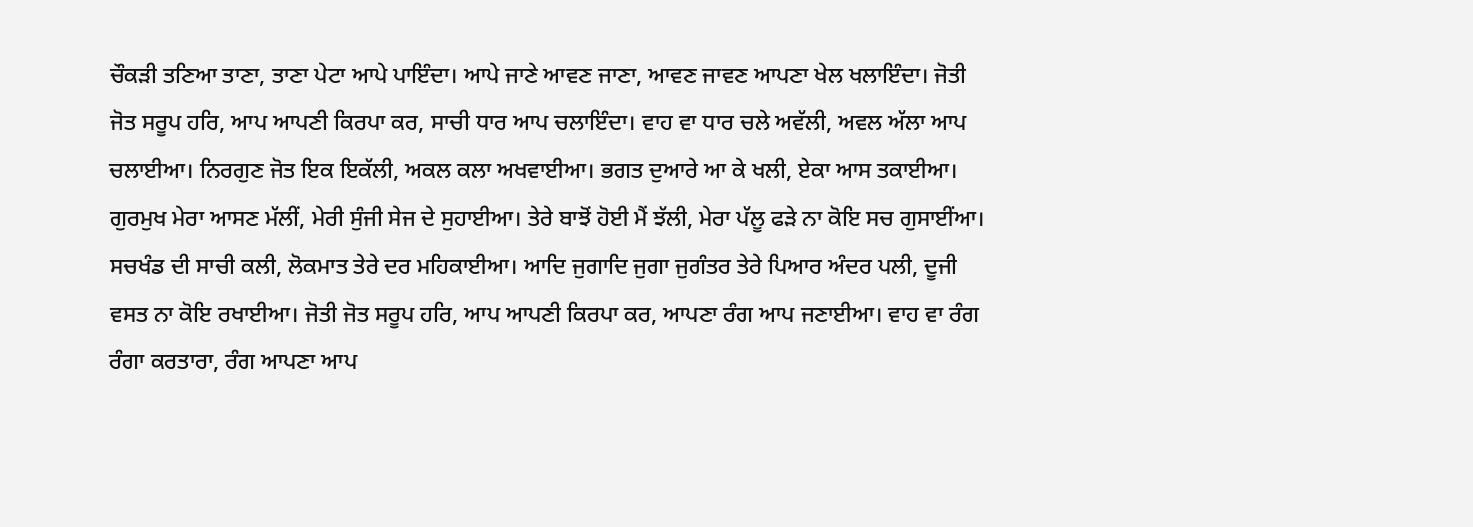ਚੌਕੜੀ ਤਣਿਆ ਤਾਣਾ, ਤਾਣਾ ਪੇਟਾ ਆਪੇ ਪਾਇੰਦਾ। ਆਪੇ ਜਾਣੇ ਆਵਣ ਜਾਣਾ, ਆਵਣ ਜਾਵਣ ਆਪਣਾ ਖੇਲ ਖਲਾਇੰਦਾ। ਜੋਤੀ ਜੋਤ ਸਰੂਪ ਹਰਿ, ਆਪ ਆਪਣੀ ਕਿਰਪਾ ਕਰ, ਸਾਚੀ ਧਾਰ ਆਪ ਚਲਾਇੰਦਾ। ਵਾਹ ਵਾ ਧਾਰ ਚਲੇ ਅਵੱਲੀ, ਅਵਲ ਅੱਲਾ ਆਪ ਚਲਾਈਆ। ਨਿਰਗੁਣ ਜੋਤ ਇਕ ਇਕੱਲੀ, ਅਕਲ ਕਲਾ ਅਖਵਾਈਆ। ਭਗਤ ਦੁਆਰੇ ਆ ਕੇ ਖਲੀ, ਏਕਾ ਆਸ ਤਕਾਈਆ। ਗੁਰਮੁਖ ਮੇਰਾ ਆਸਣ ਮੱਲੀਂ, ਮੇਰੀ ਸੁੰਜੀ ਸੇਜ ਦੇ ਸੁਹਾਈਆ। ਤੇਰੇ ਬਾਝੋਂ ਹੋਈ ਮੈਂ ਝੱਲੀ, ਮੇਰਾ ਪੱਲੂ ਫੜੇ ਨਾ ਕੋਇ ਸਚ ਗੁਸਾਈਂਆ। ਸਚਖੰਡ ਦੀ ਸਾਚੀ ਕਲੀ, ਲੋਕਮਾਤ ਤੇਰੇ ਦਰ ਮਹਿਕਾਈਆ। ਆਦਿ ਜੁਗਾਦਿ ਜੁਗਾ ਜੁਗੰਤਰ ਤੇਰੇ ਪਿਆਰ ਅੰਦਰ ਪਲੀ, ਦੂਜੀ ਵਸਤ ਨਾ ਕੋਇ ਰਖਾਈਆ। ਜੋਤੀ ਜੋਤ ਸਰੂਪ ਹਰਿ, ਆਪ ਆਪਣੀ ਕਿਰਪਾ ਕਰ, ਆਪਣਾ ਰੰਗ ਆਪ ਜਣਾਈਆ। ਵਾਹ ਵਾ ਰੰਗ ਰੰਗਾ ਕਰਤਾਰਾ, ਰੰਗ ਆਪਣਾ ਆਪ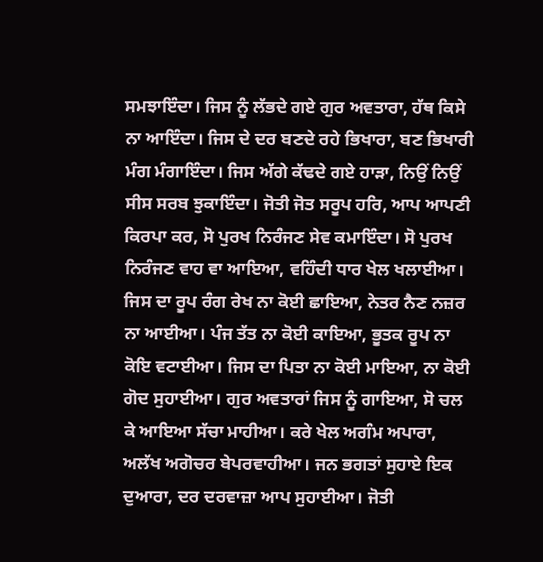ਸਮਝਾਇੰਦਾ। ਜਿਸ ਨੂੰ ਲੱਭਦੇ ਗਏ ਗੁਰ ਅਵਤਾਰਾ, ਹੱਥ ਕਿਸੇ ਨਾ ਆਇੰਦਾ। ਜਿਸ ਦੇ ਦਰ ਬਣਦੇ ਰਹੇ ਭਿਖਾਰਾ, ਬਣ ਭਿਖਾਰੀ ਮੰਗ ਮੰਗਾਇੰਦਾ। ਜਿਸ ਅੱਗੇ ਕੱਢਦੇ ਗਏ ਹਾੜਾ, ਨਿਉਂ ਨਿਉਂ ਸੀਸ ਸਰਬ ਝੁਕਾਇੰਦਾ। ਜੋਤੀ ਜੋਤ ਸਰੂਪ ਹਰਿ, ਆਪ ਆਪਣੀ ਕਿਰਪਾ ਕਰ, ਸੋ ਪੁਰਖ ਨਿਰੰਜਣ ਸੇਵ ਕਮਾਇੰਦਾ। ਸੋ ਪੁਰਖ ਨਿਰੰਜਣ ਵਾਹ ਵਾ ਆਇਆ, ਵਹਿੰਦੀ ਧਾਰ ਖੇਲ ਖਲਾਈਆ। ਜਿਸ ਦਾ ਰੂਪ ਰੰਗ ਰੇਖ ਨਾ ਕੋਈ ਛਾਇਆ, ਨੇਤਰ ਨੈਣ ਨਜ਼ਰ ਨਾ ਆਈਆ। ਪੰਜ ਤੱਤ ਨਾ ਕੋਈ ਕਾਇਆ, ਭੂਤਕ ਰੂਪ ਨਾ ਕੋਇ ਵਟਾਈਆ। ਜਿਸ ਦਾ ਪਿਤਾ ਨਾ ਕੋਈ ਮਾਇਆ, ਨਾ ਕੋਈ ਗੋਦ ਸੁਹਾਈਆ। ਗੁਰ ਅਵਤਾਰਾਂ ਜਿਸ ਨੂੰ ਗਾਇਆ, ਸੋ ਚਲ ਕੇ ਆਇਆ ਸੱਚਾ ਮਾਹੀਆ। ਕਰੇ ਖੇਲ ਅਗੰਮ ਅਪਾਰਾ, ਅਲੱਖ ਅਗੋਚਰ ਬੇਪਰਵਾਹੀਆ। ਜਨ ਭਗਤਾਂ ਸੁਹਾਏ ਇਕ ਦੁਆਰਾ, ਦਰ ਦਰਵਾਜ਼ਾ ਆਪ ਸੁਹਾਈਆ। ਜੋਤੀ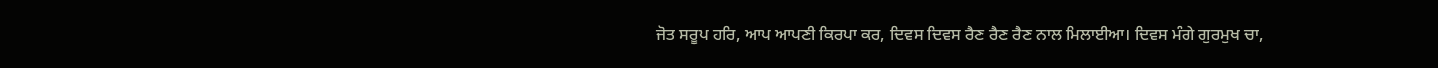ਜੋਤ ਸਰੂਪ ਹਰਿ, ਆਪ ਆਪਣੀ ਕਿਰਪਾ ਕਰ, ਦਿਵਸ ਦਿਵਸ ਰੈਣ ਰੈਣ ਰੈਣ ਨਾਲ ਮਿਲਾਈਆ। ਦਿਵਸ ਮੰਗੇ ਗੁਰਮੁਖ ਚਾ,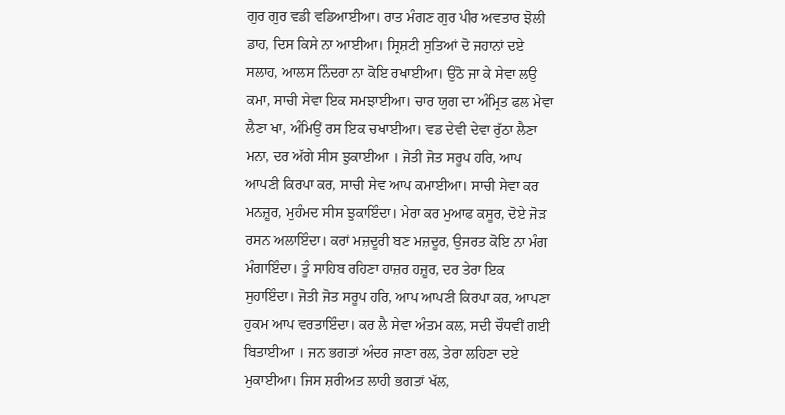ਗੁਰ ਗੁਰ ਵਡੀ ਵਡਿਆਈਆ। ਰਾਤ ਮੰਗਣ ਗੁਰ ਪੀਰ ਅਵਤਾਰ ਝੋਲੀ ਡਾਹ, ਦਿਸ ਕਿਸੇ ਨਾ ਆਈਆ। ਸ੍ਰਿਸ਼ਟੀ ਸੁਤਿਆਂ ਦੋ ਜਹਾਨਾਂ ਦਏ ਸਲਾਹ, ਆਲਸ ਨਿੰਦਰਾ ਨਾ ਕੋਇ ਰਖਾਈਆ। ਉਠੋ ਜਾ ਕੇ ਸੇਵਾ ਲਉ ਕਮਾ, ਸਾਚੀ ਸੇਵਾ ਇਕ ਸਮਝਾਈਆ। ਚਾਰ ਯੁਗ ਦਾ ਅੰਮ੍ਰਿਤ ਫਲ ਮੇਵਾ ਲੈਣਾ ਖਾ, ਅੰਮਿਉਂ ਰਸ ਇਕ ਚਖਾਈਆ। ਵਡ ਦੇਵੀ ਦੇਵਾ ਰੁੱਠਾ ਲੈਣਾ ਮਨਾ, ਦਰ ਅੱਗੇ ਸੀਸ ਝੁਕਾਈਆ । ਜੋਤੀ ਜੋਤ ਸਰੂਪ ਹਰਿ, ਆਪ ਆਪਣੀ ਕਿਰਪਾ ਕਰ, ਸਾਚੀ ਸੇਵ ਆਪ ਕਮਾਈਆ। ਸਾਚੀ ਸੇਵਾ ਕਰ ਮਨਜ਼ੂਰ, ਮੁਹੰਮਦ ਸੀਸ ਝੁਕਾਇੰਦਾ। ਮੇਰਾ ਕਰ ਮੁਆਫ ਕਸੂਰ, ਦੋਏ ਜੋੜ ਰਸਨ ਅਲਾਇੰਦਾ। ਕਰਾਂ ਮਜ਼ਦੂਰੀ ਬਣ ਮਜ਼ਦੂਰ, ਉਜਰਤ ਕੋਇ ਨਾ ਮੰਗ ਮੰਗਾਇੰਦਾ। ਤੂੰ ਸਾਹਿਬ ਰਹਿਣਾ ਹਾਜ਼ਰ ਹਜ਼ੂਰ, ਦਰ ਤੇਰਾ ਇਕ ਸੁਹਾਇੰਦਾ। ਜੋਤੀ ਜੋਤ ਸਰੂਪ ਹਰਿ, ਆਪ ਆਪਣੀ ਕਿਰਪਾ ਕਰ, ਆਪਣਾ ਹੁਕਮ ਆਪ ਵਰਤਾਇੰਦਾ। ਕਰ ਲੈ ਸੇਵਾ ਅੰਤਮ ਕਲ, ਸਦੀ ਚੌਧਵੀਂ ਗਈ ਬਿਤਾਈਆ । ਜਨ ਭਗਤਾਂ ਅੰਦਰ ਜਾਣਾ ਰਲ, ਤੇਰਾ ਲਹਿਣਾ ਦਏ ਮੁਕਾਈਆ। ਜਿਸ ਸ਼ਰੀਅਤ ਲਾਹੀ ਭਗਤਾਂ ਖੱਲ,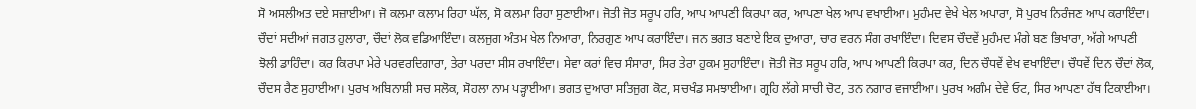ਸੋ ਅਸਲੀਅਤ ਦਏ ਸਜ਼ਾਈਆ। ਜੋ ਕਲਮਾ ਕਲਾਮ ਰਿਹਾ ਘੱਲ, ਸੋ ਕਲਮਾ ਰਿਹਾ ਸੁਣਾਈਆ। ਜੋਤੀ ਜੋਤ ਸਰੂਪ ਹਰਿ, ਆਪ ਆਪਣੀ ਕਿਰਪਾ ਕਰ, ਆਪਣਾ ਖੇਲ ਆਪ ਵਖਾਈਆ। ਮੁਹੰਮਦ ਵੇਖੇ ਖੇਲ ਅਪਾਰਾ, ਸੋ ਪੁਰਖ ਨਿਰੰਜਣ ਆਪ ਕਰਾਇੰਦਾ। ਚੌਦਾਂ ਸਦੀਆਂ ਜਗਤ ਹੁਲਾਰਾ, ਚੌਦਾਂ ਲੋਕ ਵਡਿਆਇੰਦਾ। ਕਲਜੁਗ ਅੰਤਮ ਖੇਲ ਨਿਆਰਾ, ਨਿਰਗੁਣ ਆਪ ਕਰਾਇੰਦਾ। ਜਨ ਭਗਤ ਬਣਾਏ ਇਕ ਦੁਆਰਾ, ਚਾਰ ਵਰਨ ਸੰਗ ਰਖਾਇੰਦਾ। ਦਿਵਸ ਚੌਦਵੇਂ ਮੁਹੰਮਦ ਮੰਗੇ ਬਣ ਭਿਖਾਰਾ, ਅੱਗੇ ਆਪਣੀ ਝੋਲੀ ਡਾਹਿੰਦਾ। ਕਰ ਕਿਰਪਾ ਮੇਰੇ ਪਰਵਰਦਿਗਾਰਾ, ਤੇਰਾ ਪਰਦਾ ਸੀਸ ਰਖਾਇੰਦਾ। ਸੇਵਾ ਕਰਾਂ ਵਿਚ ਸੰਸਾਰਾ, ਸਿਰ ਤੇਰਾ ਹੁਕਮ ਸੁਹਾਇੰਦਾ। ਜੋਤੀ ਜੋਤ ਸਰੂਪ ਹਰਿ, ਆਪ ਆਪਣੀ ਕਿਰਪਾ ਕਰ, ਦਿਨ ਚੌਧਵੇਂ ਵੇਖ ਵਖਾਇੰਦਾ। ਚੌਧਵੇਂ ਦਿਨ ਚੌਦਾਂ ਲੋਕ, ਚੌਦਸ ਰੈਣ ਸੁਹਾਈਆ। ਪੁਰਖ ਅਬਿਨਾਸ਼ੀ ਸਚ ਸਲੋਕ, ਸੋਹਲਾ ਨਾਮ ਪੜ੍ਹਾਈਆ। ਭਗਤ ਦੁਆਰਾ ਸਤਿਜੁਗ ਕੋਟ, ਸਚਖੰਡ ਸਮਝਾਈਆ। ਗ੍ਰਹਿ ਲੱਗੇ ਸਾਚੀ ਚੋਟ, ਤਨ ਨਗਾਰ ਵਜਾਈਆ। ਪੁਰਖ ਅਗੰਮ ਦੇਵੇ ਓਟ, ਸਿਰ ਆਪਣਾ ਹੱਥ ਟਿਕਾਈਆ।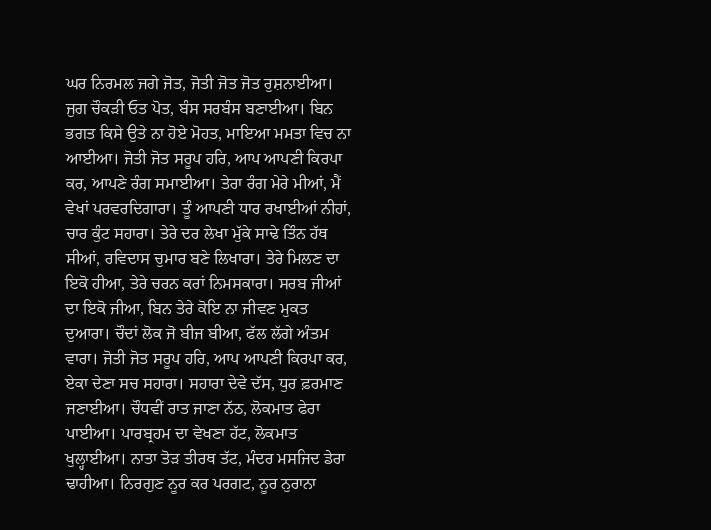ਘਰ ਨਿਰਮਲ ਜਗੇ ਜੋਤ, ਜੋਤੀ ਜੋਤ ਜੋਤ ਰੁਸ਼ਨਾਈਆ। ਜੁਗ ਚੌਕੜੀ ਓਤ ਪੋਤ, ਬੰਸ ਸਰਬੰਸ ਬਣਾਈਆ। ਬਿਨ ਭਗਤ ਕਿਸੇ ਉਤੇ ਨਾ ਹੋਏ ਮੋਹਤ, ਮਾਇਆ ਮਮਤਾ ਵਿਚ ਨਾ ਆਈਆ। ਜੋਤੀ ਜੋਤ ਸਰੂਪ ਹਰਿ, ਆਪ ਆਪਣੀ ਕਿਰਪਾ ਕਰ, ਆਪਣੇ ਰੰਗ ਸਮਾਈਆ। ਤੇਰਾ ਰੰਗ ਮੇਰੇ ਮੀਆਂ, ਮੈਂ ਵੇਖਾਂ ਪਰਵਰਦਿਗਾਰਾ। ਤੂੰ ਆਪਣੀ ਧਾਰ ਰਖਾਈਆਂ ਨੀਹਾਂ, ਚਾਰ ਕੁੰਟ ਸਹਾਰਾ। ਤੇਰੇ ਦਰ ਲੇਖਾ ਮੁੱਕੇ ਸਾਢੇ ਤਿੰਨ ਹੱਥ ਸੀਆਂ, ਰਵਿਦਾਸ ਚੁਮਾਰ ਬਣੇ ਲਿਖਾਰਾ। ਤੇਰੇ ਮਿਲਣ ਦਾ ਇਕੋ ਹੀਆ, ਤੇਰੇ ਚਰਨ ਕਰਾਂ ਨਿਮਸਕਾਰਾ। ਸਰਬ ਜੀਆਂ ਦਾ ਇਕੋ ਜੀਆ, ਬਿਨ ਤੇਰੇ ਕੋਇ ਨਾ ਜੀਵਣ ਮੁਕਤ ਦੁਆਰਾ। ਚੌਦਾਂ ਲੋਕ ਜੋ ਬੀਜ ਬੀਆ, ਫੱਲ ਲੱਗੇ ਅੰਤਮ ਵਾਰਾ। ਜੋਤੀ ਜੋਤ ਸਰੂਪ ਹਰਿ, ਆਪ ਆਪਣੀ ਕਿਰਪਾ ਕਰ, ਏਕਾ ਦੇਣਾ ਸਚ ਸਹਾਰਾ। ਸਹਾਰਾ ਦੇਵੇ ਦੱਸ, ਧੁਰ ਫ਼ਰਮਾਣ ਜਣਾਈਆ। ਚੌਧਵੀਂ ਰਾਤ ਜਾਣਾ ਨੱਠ, ਲੋਕਮਾਤ ਫੇਰਾ ਪਾਈਆ। ਪਾਰਬ੍ਰਹਮ ਦਾ ਵੇਖਣਾ ਹੱਟ, ਲੋਕਮਾਤ ਖੁਲ੍ਹਾਈਆ। ਨਾਤਾ ਤੋੜ ਤੀਰਥ ਤੱਟ, ਮੰਦਰ ਮਸਜਿਦ ਡੇਰਾ ਢਾਹੀਆ। ਨਿਰਗੁਣ ਨੂਰ ਕਰ ਪਰਗਟ, ਨੂਰ ਨੁਰਾਨਾ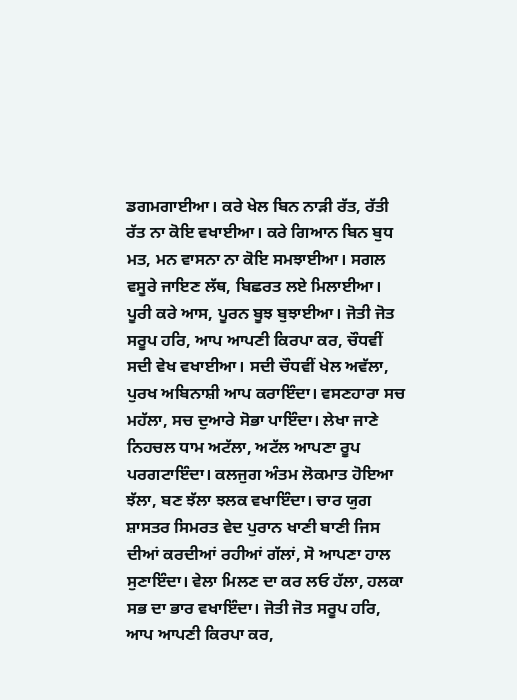ਡਗਮਗਾਈਆ। ਕਰੇ ਖੇਲ ਬਿਨ ਨਾੜੀ ਰੱਤ, ਰੱਤੀ ਰੱਤ ਨਾ ਕੋਇ ਵਖਾਈਆ। ਕਰੇ ਗਿਆਨ ਬਿਨ ਬੁਧ ਮਤ, ਮਨ ਵਾਸਨਾ ਨਾ ਕੋਇ ਸਮਝਾਈਆ। ਸਗਲ ਵਸੂਰੇ ਜਾਇਣ ਲੱਥ, ਬਿਛਰਤ ਲਏ ਮਿਲਾਈਆ। ਪੂਰੀ ਕਰੇ ਆਸ, ਪੂਰਨ ਬੂਝ ਬੁਝਾਈਆ। ਜੋਤੀ ਜੋਤ ਸਰੂਪ ਹਰਿ, ਆਪ ਆਪਣੀ ਕਿਰਪਾ ਕਰ, ਚੌਧਵੀਂ ਸਦੀ ਵੇਖ ਵਖਾਈਆ। ਸਦੀ ਚੌਧਵੀਂ ਖੇਲ ਅਵੱਲਾ, ਪੁਰਖ ਅਬਿਨਾਸ਼ੀ ਆਪ ਕਰਾਇੰਦਾ। ਵਸਣਹਾਰਾ ਸਚ ਮਹੱਲਾ, ਸਚ ਦੁਆਰੇ ਸੋਭਾ ਪਾਇੰਦਾ। ਲੇਖਾ ਜਾਣੇ ਨਿਹਚਲ ਧਾਮ ਅਟੱਲਾ, ਅਟੱਲ ਆਪਣਾ ਰੂਪ ਪਰਗਟਾਇੰਦਾ। ਕਲਜੁਗ ਅੰਤਮ ਲੋਕਮਾਤ ਹੋਇਆ ਝੱਲਾ, ਬਣ ਝੱਲਾ ਝਲਕ ਵਖਾਇੰਦਾ। ਚਾਰ ਯੁਗ ਸ਼ਾਸਤਰ ਸਿਮਰਤ ਵੇਦ ਪੁਰਾਨ ਖਾਣੀ ਬਾਣੀ ਜਿਸ ਦੀਆਂ ਕਰਦੀਆਂ ਰਹੀਆਂ ਗੱਲਾਂ, ਸੋ ਆਪਣਾ ਹਾਲ ਸੁਣਾਇੰਦਾ। ਵੇਲਾ ਮਿਲਣ ਦਾ ਕਰ ਲਓ ਹੱਲਾ, ਹਲਕਾ ਸਭ ਦਾ ਭਾਰ ਵਖਾਇੰਦਾ। ਜੋਤੀ ਜੋਤ ਸਰੂਪ ਹਰਿ, ਆਪ ਆਪਣੀ ਕਿਰਪਾ ਕਰ,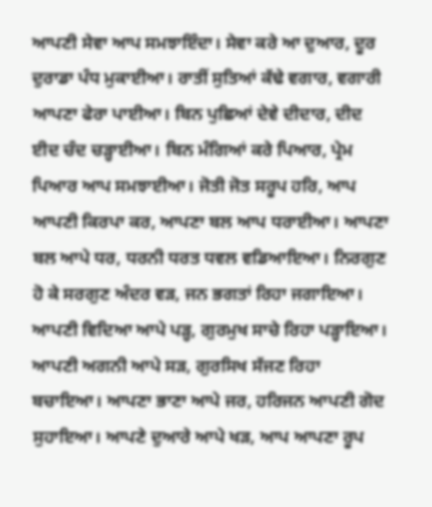ਆਪਣੀ ਸੇਵਾ ਆਪ ਸਮਝਾਇੰਦਾ। ਸੇਵਾ ਕਰੇ ਆ ਦੁਆਰ, ਦੂਰ ਦੁਰਾਡਾ ਪੰਧ ਮੁਕਾਈਆ। ਰਾਤੀਂ ਸੁਤਿਆਂ ਕੱਢੇ ਵਗਾਰ, ਵਗਾਰੀ ਆਪਣਾ ਫੇਰਾ ਪਾਈਆ। ਬਿਨ ਪੁਛਿਆਂ ਦੇਵੇ ਦੀਦਾਰ, ਦੀਦ ਈਦ ਚੰਦ ਚੜ੍ਹਾਈਆ। ਬਿਨ ਮੰਗਿਆਂ ਕਰੇ ਪਿਆਰ, ਪ੍ਰੇਮ ਪਿਆਰ ਆਪ ਸਮਝਾਈਆ। ਜੋਤੀ ਜੋਤ ਸਰੂਪ ਹਰਿ, ਆਪ ਆਪਣੀ ਕਿਰਪਾ ਕਰ, ਆਪਣਾ ਬਲ ਆਪ ਧਰਾਈਆ। ਆਪਣਾ ਬਲ ਆਪੇ ਧਰ, ਧਰਨੀ ਧਰਤ ਧਵਲ ਵਡਿਆਇਆ। ਨਿਰਗੁਣ ਹੋ ਕੇ ਸਰਗੁਣ ਅੰਦਰ ਵੜ, ਜਨ ਭਗਤਾਂ ਰਿਹਾ ਜਗਾਇਆ। ਆਪਣੀ ਵਿਦਿਆ ਆਪੇ ਪੜ੍ਹ, ਗੁਰਮੁਖ ਸਾਚੇ ਰਿਹਾ ਪੜ੍ਹਾਇਆ। ਆਪਣੀ ਅਗਨੀ ਆਪੇ ਸੜ, ਗੁਰਸਿਖ ਸੱਜਣ ਰਿਹਾ ਬਚਾਇਆ। ਆਪਣਾ ਭਾਣਾ ਆਪੇ ਜਰ, ਹਰਿਜਨ ਆਪਣੀ ਗੋਦ ਸੁਹਾਇਆ। ਆਪਣੇ ਦੁਆਰੇ ਆਪੇ ਖੜ, ਆਪ ਆਪਣਾ ਰੂਪ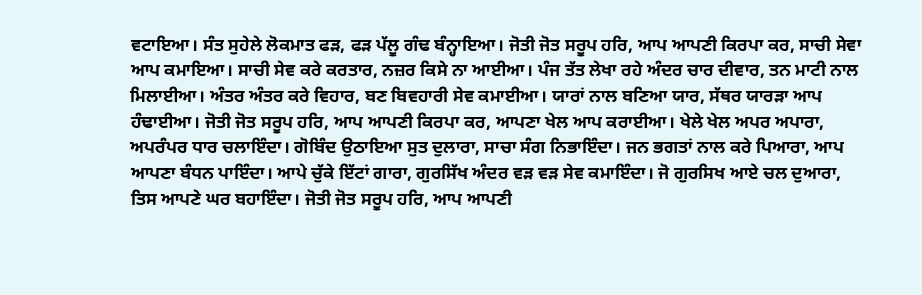ਵਟਾਇਆ। ਸੰਤ ਸੁਹੇਲੇ ਲੋਕਮਾਤ ਫੜ, ਫੜ ਪੱਲੂ ਗੰਢ ਬੰਨ੍ਹਾਇਆ। ਜੋਤੀ ਜੋਤ ਸਰੂਪ ਹਰਿ, ਆਪ ਆਪਣੀ ਕਿਰਪਾ ਕਰ, ਸਾਚੀ ਸੇਵਾ ਆਪ ਕਮਾਇਆ। ਸਾਚੀ ਸੇਵ ਕਰੇ ਕਰਤਾਰ, ਨਜ਼ਰ ਕਿਸੇ ਨਾ ਆਈਆ। ਪੰਜ ਤੱਤ ਲੇਖਾ ਰਹੇ ਅੰਦਰ ਚਾਰ ਦੀਵਾਰ, ਤਨ ਮਾਟੀ ਨਾਲ ਮਿਲਾਈਆ। ਅੰਤਰ ਅੰਤਰ ਕਰੇ ਵਿਹਾਰ, ਬਣ ਬਿਵਹਾਰੀ ਸੇਵ ਕਮਾਈਆ। ਯਾਰਾਂ ਨਾਲ ਬਣਿਆ ਯਾਰ, ਸੱਥਰ ਯਾਰੜਾ ਆਪ ਹੰਢਾਈਆ। ਜੋਤੀ ਜੋਤ ਸਰੂਪ ਹਰਿ, ਆਪ ਆਪਣੀ ਕਿਰਪਾ ਕਰ, ਆਪਣਾ ਖੇਲ ਆਪ ਕਰਾਈਆ। ਖੇਲੇ ਖੇਲ ਅਪਰ ਅਪਾਰਾ, ਅਪਰੰਪਰ ਧਾਰ ਚਲਾਇੰਦਾ। ਗੋਬਿੰਦ ਉਠਾਇਆ ਸੁਤ ਦੁਲਾਰਾ, ਸਾਚਾ ਸੰਗ ਨਿਭਾਇੰਦਾ। ਜਨ ਭਗਤਾਂ ਨਾਲ ਕਰੇ ਪਿਆਰਾ, ਆਪ ਆਪਣਾ ਬੰਧਨ ਪਾਇੰਦਾ। ਆਪੇ ਚੁੱਕੇ ਇੱਟਾਂ ਗਾਰਾ, ਗੁਰਸਿੱਖ ਅੰਦਰ ਵੜ ਵੜ ਸੇਵ ਕਮਾਇੰਦਾ। ਜੋ ਗੁਰਸਿਖ ਆਏ ਚਲ ਦੁਆਰਾ, ਤਿਸ ਆਪਣੇ ਘਰ ਬਹਾਇੰਦਾ। ਜੋਤੀ ਜੋਤ ਸਰੂਪ ਹਰਿ, ਆਪ ਆਪਣੀ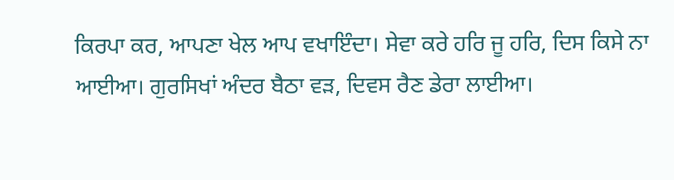ਕਿਰਪਾ ਕਰ, ਆਪਣਾ ਖੇਲ ਆਪ ਵਖਾਇੰਦਾ। ਸੇਵਾ ਕਰੇ ਹਰਿ ਜੂ ਹਰਿ, ਦਿਸ ਕਿਸੇ ਨਾ ਆਈਆ। ਗੁਰਸਿਖਾਂ ਅੰਦਰ ਬੈਠਾ ਵੜ, ਦਿਵਸ ਰੈਣ ਡੇਰਾ ਲਾਈਆ।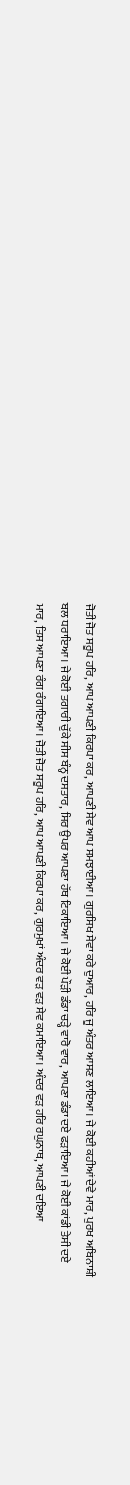ਜੋਤੀ ਜੋਤ ਸਰੂਪ ਹਰਿ, ਆਪ ਆਪਣੀ ਕਿਰਪਾ ਕਰ, ਆਪਣੀ ਸੇਵ ਆਪ ਸਮਝਾਈਆ। ਗੁਰਸਿਖ ਸੇਵਾ ਕਰੇ ਦੁਆਰ, ਹਰਿ ਜੂ ਅੰਤਰ ਆਸਣ ਲਾਇਆ। ਜੇ ਕੋਈ ਕਹੀਆਂ ਦੇਵੇ ਮਾਰ, ਪੁਰਖ ਅਬਿਨਾਸ਼ੀ ਬਲ ਧਰਾਇਆ। ਜੇ ਕੋਈ ਤਗਾਰੀ ਚੁੱਕੇ ਸੀਸ ਬੰਨ੍ਹ ਦਸਤਾਰ, ਸਿਰ ਉਪਰ ਆਪਣਾ ਹੱਥ ਟਿਕਾਇਆ। ਜੇ ਕੋਈ ਪੌੜੀ ਡੰਡਾ ਚੜ੍ਹੇ ਵਾਰੋ ਵਾਰ, ਆਪਣਾ ਡੰਡਾ ਦਏ ਫੜਾਇਆ। ਜੇ ਕੋਈ ਕਾਂਡੀ ਤੇਸੀ ਦਏ ਮਾਰ, ਤਿਸ ਆਪਣਾ ਰੰਗ ਰੰਗਾਇਆ। ਜੋਤੀ ਜੋਤ ਸਰੂਪ ਹਰਿ, ਆਪ ਆਪਣੀ ਕਿਰਪਾ ਕਰ, ਗੁਰਮੁਖਾਂ ਅੰਦਰ ਵੜ ਵੜ ਸੇਵ ਕਮਾਇਆ। ਅੰਦਰ ਵੜ ਹਰਿ ਰਘੁਨਾਥ, ਆਪਣੀ ਦਇਆ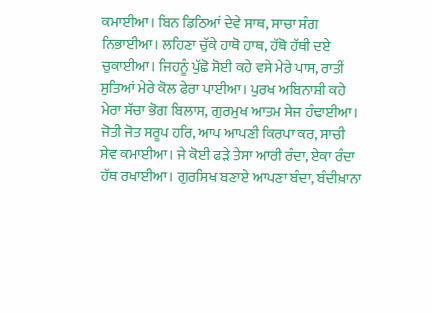ਕਮਾਈਆ। ਬਿਨ ਡਿਠਿਆਂ ਦੇਵੇ ਸਾਥ, ਸਾਚਾ ਸੰਗ ਨਿਭਾਈਆ। ਲਹਿਣਾ ਚੁੱਕੇ ਹਾਥੋ ਹਾਥ, ਹੱਥੋ ਹੱਥੀ ਦਏ ਚੁਕਾਈਆ। ਜਿਹਨੂੰ ਪੁੱਛੋ ਸੋਈ ਕਹੇ ਵਸੇ ਮੇਰੇ ਪਾਸ, ਰਾਤੀਂ ਸੁਤਿਆਂ ਮੇਰੇ ਕੋਲ ਫੇਰਾ ਪਾਈਆ। ਪੁਰਖ ਅਬਿਨਾਸ਼ੀ ਕਹੇ ਮੇਰਾ ਸੱਚਾ ਭੋਗ ਬਿਲਾਸ, ਗੁਰਮੁਖ ਆਤਮ ਸੇਜ ਹੰਢਾਈਆ। ਜੋਤੀ ਜੋਤ ਸਰੂਪ ਹਰਿ, ਆਪ ਆਪਣੀ ਕਿਰਪਾ ਕਰ, ਸਾਚੀ ਸੇਵ ਕਮਾਈਆ। ਜੇ ਕੋਈ ਫੜੇ ਤੇਸਾ ਆਰੀ ਰੰਦਾ, ਏਕਾ ਰੰਦਾ ਹੱਥ ਰਖਾਈਆ। ਗੁਰਸਿਖ ਬਣਾਏ ਆਪਣਾ ਬੰਦਾ, ਬੰਦੀਖ਼ਾਨਾ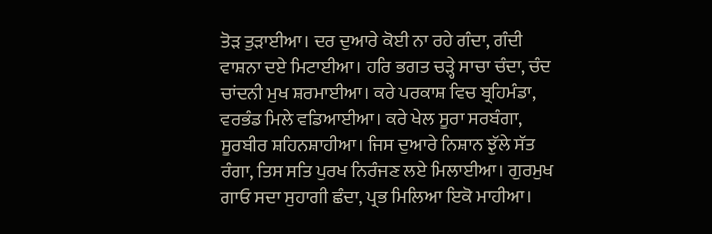ਤੋੜ ਤੁੜਾਈਆ। ਦਰ ਦੁਆਰੇ ਕੋਈ ਨਾ ਰਹੇ ਗੰਦਾ, ਗੰਦੀ ਵਾਸ਼ਨਾ ਦਏ ਮਿਟਾਈਆ। ਹਰਿ ਭਗਤ ਚੜ੍ਹੇ ਸਾਚਾ ਚੰਦਾ, ਚੰਦ ਚਾਂਦਨੀ ਮੁਖ ਸ਼ਰਮਾਈਆ। ਕਰੇ ਪਰਕਾਸ਼ ਵਿਚ ਬ੍ਰਹਿਮੰਡਾ, ਵਰਭੰਡ ਮਿਲੇ ਵਡਿਆਈਆ। ਕਰੇ ਖੇਲ ਸੂਰਾ ਸਰਬੰਗਾ, ਸੂਰਬੀਰ ਸ਼ਹਿਨਸ਼ਾਹੀਆ। ਜਿਸ ਦੁਆਰੇ ਨਿਸ਼ਾਨ ਝੁੱਲੇ ਸੱਤ ਰੰਗਾ, ਤਿਸ ਸਤਿ ਪੁਰਖ ਨਿਰੰਜਣ ਲਏ ਮਿਲਾਈਆ। ਗੁਰਮੁਖ ਗਾਓ ਸਦਾ ਸੁਹਾਗੀ ਛੰਦਾ, ਪ੍ਰਭ ਮਿਲਿਆ ਇਕੋ ਮਾਹੀਆ।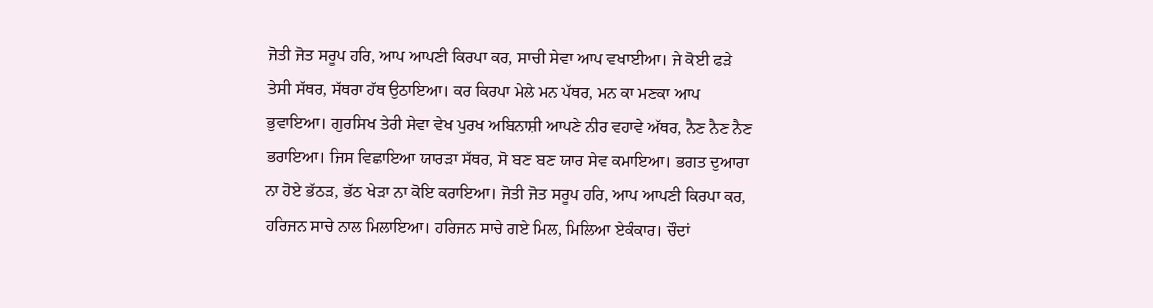ਜੋਤੀ ਜੋਤ ਸਰੂਪ ਹਰਿ, ਆਪ ਆਪਣੀ ਕਿਰਪਾ ਕਰ, ਸਾਚੀ ਸੇਵਾ ਆਪ ਵਖਾਈਆ। ਜੇ ਕੋਈ ਫੜੇ ਤੇਸੀ ਸੱਥਰ, ਸੱਥਰਾ ਹੱਥ ਉਠਾਇਆ। ਕਰ ਕਿਰਪਾ ਮੇਲੇ ਮਨ ਪੱਥਰ, ਮਨ ਕਾ ਮਣਕਾ ਆਪ ਭੁਵਾਇਆ। ਗੁਰਸਿਖ ਤੇਰੀ ਸੇਵਾ ਵੇਖ ਪੁਰਖ ਅਬਿਨਾਸ਼ੀ ਆਪਣੇ ਨੀਰ ਵਹਾਵੇ ਅੱਥਰ, ਨੈਣ ਨੈਣ ਨੈਣ ਭਰਾਇਆ। ਜਿਸ ਵਿਛਾਇਆ ਯਾਰੜਾ ਸੱਥਰ, ਸੋ ਬਣ ਬਣ ਯਾਰ ਸੇਵ ਕਮਾਇਆ। ਭਗਤ ਦੁਆਰਾ ਨਾ ਹੋਏ ਭੱਠੜ, ਭੱਠ ਖੇੜਾ ਨਾ ਕੋਇ ਕਰਾਇਆ। ਜੋਤੀ ਜੋਤ ਸਰੂਪ ਹਰਿ, ਆਪ ਆਪਣੀ ਕਿਰਪਾ ਕਰ, ਹਰਿਜਨ ਸਾਚੇ ਨਾਲ ਮਿਲਾਇਆ। ਹਰਿਜਨ ਸਾਚੇ ਗਏ ਮਿਲ, ਮਿਲਿਆ ਏਕੰਕਾਰ। ਚੌਦਾਂ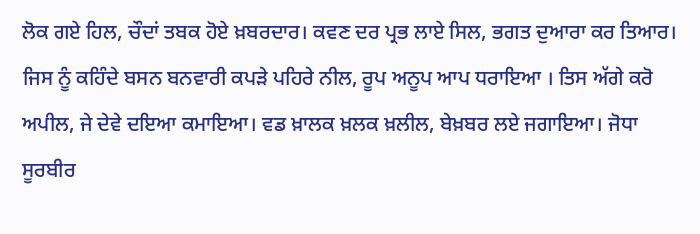ਲੋਕ ਗਏ ਹਿਲ, ਚੌਦਾਂ ਤਬਕ ਹੋਏ ਖ਼ਬਰਦਾਰ। ਕਵਣ ਦਰ ਪ੍ਰਭ ਲਾਏ ਸਿਲ, ਭਗਤ ਦੁਆਰਾ ਕਰ ਤਿਆਰ। ਜਿਸ ਨੂੰ ਕਹਿੰਦੇ ਬਸਨ ਬਨਵਾਰੀ ਕਪੜੇ ਪਹਿਰੇ ਨੀਲ, ਰੂਪ ਅਨੂਪ ਆਪ ਧਰਾਇਆ । ਤਿਸ ਅੱਗੇ ਕਰੋ ਅਪੀਲ, ਜੇ ਦੇਵੇ ਦਇਆ ਕਮਾਇਆ। ਵਡ ਖ਼ਾਲਕ ਖ਼ਲਕ ਖ਼ਲੀਲ, ਬੇਖ਼ਬਰ ਲਏ ਜਗਾਇਆ। ਜੋਧਾ ਸੂਰਬੀਰ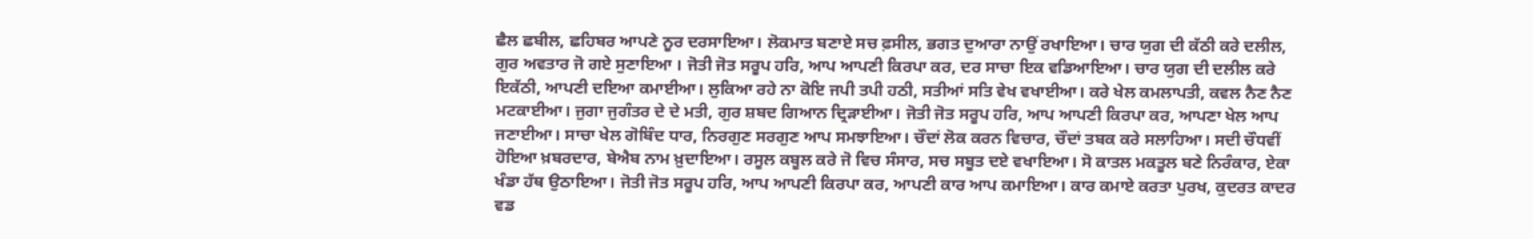ਛੈਲ ਛਬੀਲ, ਛਹਿਬਰ ਆਪਣੇ ਨੂਰ ਦਰਸਾਇਆ। ਲੋਕਮਾਤ ਬਣਾਏ ਸਚ ਫ਼ਸੀਲ, ਭਗਤ ਦੁਆਰਾ ਨਾਉਂ ਰਖਾਇਆ। ਚਾਰ ਯੁਗ ਦੀ ਕੱਠੀ ਕਰੇ ਦਲੀਲ, ਗੁਰ ਅਵਤਾਰ ਜੋ ਗਏ ਸੁਣਾਇਆ । ਜੋਤੀ ਜੋਤ ਸਰੂਪ ਹਰਿ, ਆਪ ਆਪਣੀ ਕਿਰਪਾ ਕਰ, ਦਰ ਸਾਚਾ ਇਕ ਵਡਿਆਇਆ। ਚਾਰ ਯੁਗ ਦੀ ਦਲੀਲ ਕਰੇ ਇਕੱਠੀ, ਆਪਣੀ ਦਇਆ ਕਮਾਈਆ। ਲੁਕਿਆ ਰਹੇ ਨਾ ਕੋਇ ਜਪੀ ਤਪੀ ਹਠੀ, ਸਤੀਆਂ ਸਤਿ ਵੇਖ ਵਖਾਈਆ। ਕਰੇ ਖੇਲ ਕਮਲਾਪਤੀ, ਕਵਲ ਨੈਣ ਨੈਣ ਮਟਕਾਈਆ। ਜੁਗਾ ਜੁਗੰਤਰ ਦੇ ਦੇ ਮਤੀ, ਗੁਰ ਸ਼ਬਦ ਗਿਆਨ ਦ੍ਰਿੜਾਈਆ। ਜੋਤੀ ਜੋਤ ਸਰੂਪ ਹਰਿ, ਆਪ ਆਪਣੀ ਕਿਰਪਾ ਕਰ, ਆਪਣਾ ਖੇਲ ਆਪ ਜਣਾਈਆ। ਸਾਚਾ ਖੇਲ ਗੋਬਿੰਦ ਧਾਰ, ਨਿਰਗੁਣ ਸਰਗੁਣ ਆਪ ਸਮਝਾਇਆ। ਚੌਦਾਂ ਲੋਕ ਕਰਨ ਵਿਚਾਰ, ਚੌਦਾਂ ਤਬਕ ਕਰੇ ਸਲਾਹਿਆ। ਸਦੀ ਚੌਧਵੀਂ ਹੋਇਆ ਖ਼ਬਰਦਾਰ, ਬੇਐਬ ਨਾਮ ਖ਼ੁਦਾਇਆ। ਰਸੂਲ ਕਬੂਲ ਕਰੇ ਜੋ ਵਿਚ ਸੰਸਾਰ, ਸਚ ਸਬੂਤ ਦਏ ਵਖਾਇਆ। ਸੋ ਕਾਤਲ ਮਕਤੂਲ ਬਣੇ ਨਿਰੰਕਾਰ, ਏਕਾ ਖੰਡਾ ਹੱਥ ਉਠਾਇਆ। ਜੋਤੀ ਜੋਤ ਸਰੂਪ ਹਰਿ, ਆਪ ਆਪਣੀ ਕਿਰਪਾ ਕਰ, ਆਪਣੀ ਕਾਰ ਆਪ ਕਮਾਇਆ। ਕਾਰ ਕਮਾਏ ਕਰਤਾ ਪੁਰਖ, ਕੁਦਰਤ ਕਾਦਰ ਵਡ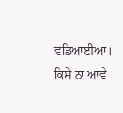ਵਡਿਆਈਆ। ਕਿਸੇ ਨਾ ਆਵੇ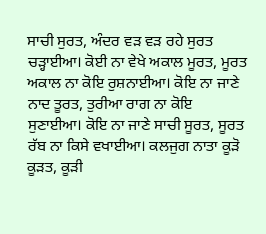ਸਾਚੀ ਸੁਰਤ, ਅੰਦਰ ਵੜ ਵੜ ਰਹੇ ਸੁਰਤ ਚੜ੍ਹਾਈਆ। ਕੋਈ ਨਾ ਵੇਖੇ ਅਕਾਲ ਮੂਰਤ, ਮੂਰਤ ਅਕਾਲ ਨਾ ਕੋਇ ਰੁਸ਼ਨਾਈਆ। ਕੋਇ ਨਾ ਜਾਣੇ ਨਾਦ ਤੂਰਤ, ਤੁਰੀਆ ਰਾਗ ਨਾ ਕੋਇ ਸੁਣਾਈਆ। ਕੋਇ ਨਾ ਜਾਣੇ ਸਾਚੀ ਸੂਰਤ, ਸੂਰਤ ਰੱਬ ਨਾ ਕਿਸੇ ਵਖਾਈਆ। ਕਲਜੁਗ ਨਾਤਾ ਕੂੜੋ ਕੂੜਤ, ਕੂੜੀ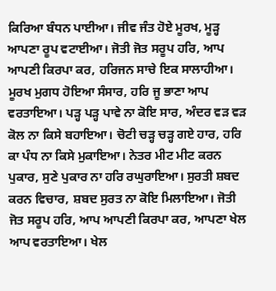ਕਿਰਿਆ ਬੰਧਨ ਪਾਈਆ। ਜੀਵ ਜੰਤ ਹੋਏ ਮੂਰਖ, ਮੂੜ੍ਹ ਆਪਣਾ ਰੂਪ ਵਟਾਈਆ। ਜੋਤੀ ਜੋਤ ਸਰੂਪ ਹਰਿ, ਆਪ ਆਪਣੀ ਕਿਰਪਾ ਕਰ, ਹਰਿਜਨ ਸਾਚੇ ਇਕ ਸਾਲਾਹੀਆ। ਮੂਰਖ ਮੁਗਧ ਹੋਇਆ ਸੰਸਾਰ, ਹਰਿ ਜੂ ਭਾਣਾ ਆਪ ਵਰਤਾਇਆ। ਪੜ੍ਹ ਪੜ੍ਹ ਪਾਵੇ ਨਾ ਕੋਇ ਸਾਰ, ਅੰਦਰ ਵੜ ਵੜ ਕੋਲ ਨਾ ਕਿਸੇ ਬਹਾਇਆ। ਚੋਟੀ ਚੜ੍ਹ ਚੜ੍ਹ ਗਏ ਹਾਰ, ਹਰਿ ਕਾ ਪੰਧ ਨਾ ਕਿਸੇ ਮੁਕਾਇਆ। ਨੇਤਰ ਮੀਟ ਮੀਟ ਕਰਨ ਪੁਕਾਰ, ਸੁਣੇ ਪੁਕਾਰ ਨਾ ਹਰਿ ਰਘੁਰਾਇਆ। ਸੁਰਤੀ ਸ਼ਬਦ ਕਰਨ ਵਿਚਾਰ, ਸ਼ਬਦ ਸੁਰਤ ਨਾ ਕੋਇ ਮਿਲਾਇਆ। ਜੋਤੀ ਜੋਤ ਸਰੂਪ ਹਰਿ, ਆਪ ਆਪਣੀ ਕਿਰਪਾ ਕਰ, ਆਪਣਾ ਖੇਲ ਆਪ ਵਰਤਾਇਆ। ਖੇਲ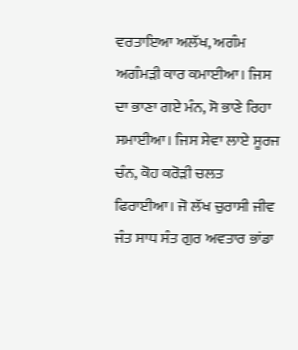ਵਰਤਾਇਆ ਅਲੱਖ, ਅਗੰਮ ਅਗੰਮੜੀ ਕਾਰ ਕਮਾਈਆ। ਜਿਸ ਦਾ ਭਾਣਾ ਗਏ ਮੰਨ, ਸੋ ਭਾਣੇ ਰਿਹਾ ਸਮਾਈਆ। ਜਿਸ ਸੇਵਾ ਲਾਏ ਸੂਰਜ ਚੰਨ, ਕੋਹ ਕਰੋੜੀ ਚਲਤ ਫਿਰਾਈਆ। ਜੋ ਲੱਖ ਚੁਰਾਸੀ ਜੀਵ ਜੰਤ ਸਾਧ ਸੰਤ ਗੁਰ ਅਵਤਾਰ ਭਾਂਡਾ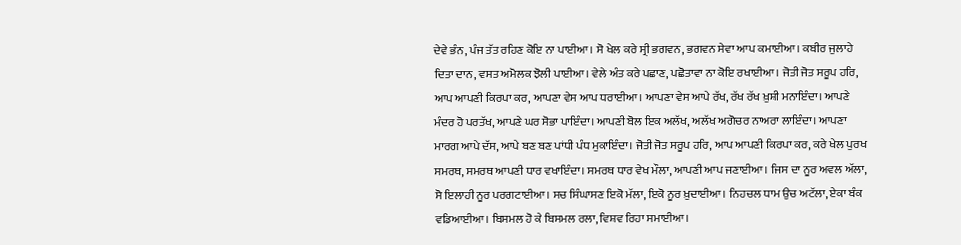ਦੇਵੇ ਭੰਨ, ਪੰਜ ਤੱਤ ਰਹਿਣ ਕੋਇ ਨਾ ਪਾਈਆ। ਸੋ ਖੇਲ ਕਰੇ ਸ੍ਰੀ ਭਗਵਨ, ਭਗਵਨ ਸੇਵਾ ਆਪ ਕਮਾਈਆ। ਕਬੀਰ ਜੁਲਾਹੇ ਦਿਤਾ ਦਾਨ, ਵਸਤ ਅਮੋਲਕ ਝੋਲੀ ਪਾਈਆ। ਵੇਲੇ ਅੰਤ ਕਰੇ ਪਛਾਣ, ਪਛੋਤਾਵਾ ਨਾ ਕੋਇ ਰਖਾਈਆ। ਜੋਤੀ ਜੋਤ ਸਰੂਪ ਹਰਿ, ਆਪ ਆਪਣੀ ਕਿਰਪਾ ਕਰ, ਆਪਣਾ ਵੇਸ ਆਪ ਧਰਾਈਆ। ਆਪਣਾ ਵੇਸ ਆਪੇ ਰੱਖ, ਰੱਖ ਰੱਖ ਖ਼ੁਸ਼ੀ ਮਨਾਇੰਦਾ। ਆਪਣੇ ਮੰਦਰ ਹੋ ਪਰਤੱਖ, ਆਪਣੇ ਘਰ ਸੋਭਾ ਪਾਇੰਦਾ। ਆਪਣੀ ਬੋਲ ਇਕ ਅਲੱਖ, ਅਲੱਖ ਅਗੋਚਰ ਨਾਅਰਾ ਲਾਇੰਦਾ। ਆਪਣਾ ਮਾਰਗ ਆਪੇ ਦੱਸ, ਆਪੇ ਬਣ ਬਣ ਪਾਂਧੀ ਪੰਧ ਮੁਕਾਇੰਦਾ। ਜੋਤੀ ਜੋਤ ਸਰੂਪ ਹਰਿ, ਆਪ ਆਪਣੀ ਕਿਰਪਾ ਕਰ, ਕਰੇ ਖੇਲ ਪੁਰਖ ਸਮਰਥ, ਸਮਰਥ ਆਪਣੀ ਧਾਰ ਵਖਾਇੰਦਾ। ਸਮਰਥ ਧਾਰ ਵੇਖ ਮੌਲਾ, ਆਪਣੀ ਆਪ ਜਣਾਈਆ। ਜਿਸ ਦਾ ਨੂਰ ਅਵਲ ਅੱਲਾ, ਸੋ ਇਲਾਹੀ ਨੂਰ ਪਰਗਟਾਈਆ। ਸਚ ਸਿੰਘਾਸਣ ਇਕੋ ਮੱਲਾ, ਇਕੋ ਨੂਰ ਖ਼ੁਦਾਈਆ। ਨਿਹਚਲ ਧਾਮ ਉਚ ਅਟੱਲਾ, ਏਕਾ ਬੰਕ ਵਡਿਆਈਆ। ਬਿਸਮਲ ਹੋ ਕੇ ਬਿਸਮਲ ਰਲਾ, ਵਿਸ਼ਵ ਰਿਹਾ ਸਮਾਈਆ।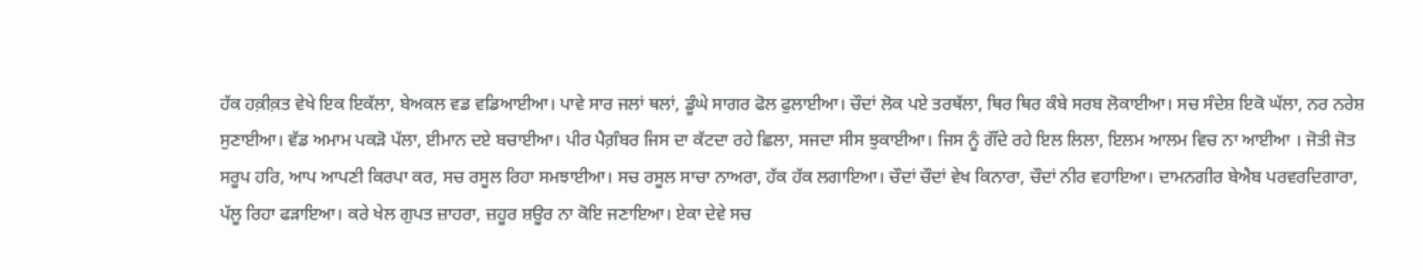ਹੱਕ ਹਕ਼ੀਕ਼ਤ ਵੇਖੇ ਇਕ ਇਕੱਲਾ, ਬੇਅਕਲ ਵਡ ਵਡਿਆਈਆ। ਪਾਵੇ ਸਾਰ ਜਲਾਂ ਥਲਾਂ, ਡੂੰਘੇ ਸਾਗਰ ਫੋਲ ਫੁਲਾਈਆ। ਚੌਦਾਂ ਲੋਕ ਪਏ ਤਰਥੱਲਾ, ਥਿਰ ਥਿਰ ਕੰਬੇ ਸਰਬ ਲੋਕਾਈਆ। ਸਚ ਸੰਦੇਸ਼ ਇਕੋ ਘੱਲਾ, ਨਰ ਨਰੇਸ਼ ਸੁਣਾਈਆ। ਵੱਡ ਅਮਾਮ ਪਕੜੋ ਪੱਲਾ, ਈਮਾਨ ਦਏ ਬਚਾਈਆ। ਪੀਰ ਪੈਗ਼ੰਬਰ ਜਿਸ ਦਾ ਕੱਟਦਾ ਰਹੇ ਛਿਲਾ, ਸਜਦਾ ਸੀਸ ਝੁਕਾਈਆ। ਜਿਸ ਨੂੰ ਗੌਂਦੇ ਰਹੇ ਇਲ ਲਿਲਾ, ਇਲਮ ਆਲਮ ਵਿਚ ਨਾ ਆਈਆ । ਜੋਤੀ ਜੋਤ ਸਰੂਪ ਹਰਿ, ਆਪ ਆਪਣੀ ਕਿਰਪਾ ਕਰ, ਸਚ ਰਸੂਲ ਰਿਹਾ ਸਮਝਾਈਆ। ਸਚ ਰਸੂਲ ਸਾਚਾ ਨਾਅਰਾ, ਹੱਕ ਹੱਕ ਲਗਾਇਆ। ਚੌਦਾਂ ਚੌਦਾਂ ਵੇਖ ਕਿਨਾਰਾ, ਚੌਦਾਂ ਨੀਰ ਵਹਾਇਆ। ਦਾਮਨਗੀਰ ਬੇਐਬ ਪਰਵਰਦਿਗਾਰਾ, ਪੱਲੂ ਰਿਹਾ ਫੜਾਇਆ। ਕਰੇ ਖੇਲ ਗੁਪਤ ਜ਼ਾਹਰਾ, ਜ਼ਹੂਰ ਸ਼ਊਰ ਨਾ ਕੋਇ ਜਣਾਇਆ। ਏਕਾ ਦੇਵੇ ਸਚ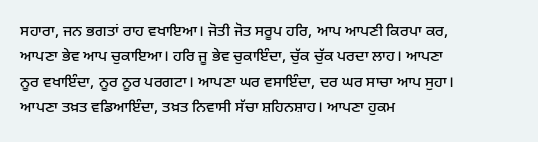ਸਹਾਰਾ, ਜਨ ਭਗਤਾਂ ਰਾਹ ਵਖਾਇਆ। ਜੋਤੀ ਜੋਤ ਸਰੂਪ ਹਰਿ, ਆਪ ਆਪਣੀ ਕਿਰਪਾ ਕਰ, ਆਪਣਾ ਭੇਵ ਆਪ ਚੁਕਾਇਆ। ਹਰਿ ਜੂ ਭੇਵ ਚੁਕਾਇੰਦਾ, ਚੁੱਕ ਚੁੱਕ ਪਰਦਾ ਲਾਹ। ਆਪਣਾ ਨੂਰ ਵਖਾਇੰਦਾ, ਨੂਰ ਨੂਰ ਪਰਗਟਾ। ਆਪਣਾ ਘਰ ਵਸਾਇੰਦਾ, ਦਰ ਘਰ ਸਾਚਾ ਆਪ ਸੁਹਾ। ਆਪਣਾ ਤਖ਼ਤ ਵਡਿਆਇੰਦਾ, ਤਖ਼ਤ ਨਿਵਾਸੀ ਸੱਚਾ ਸ਼ਹਿਨਸ਼ਾਹ। ਆਪਣਾ ਹੁਕਮ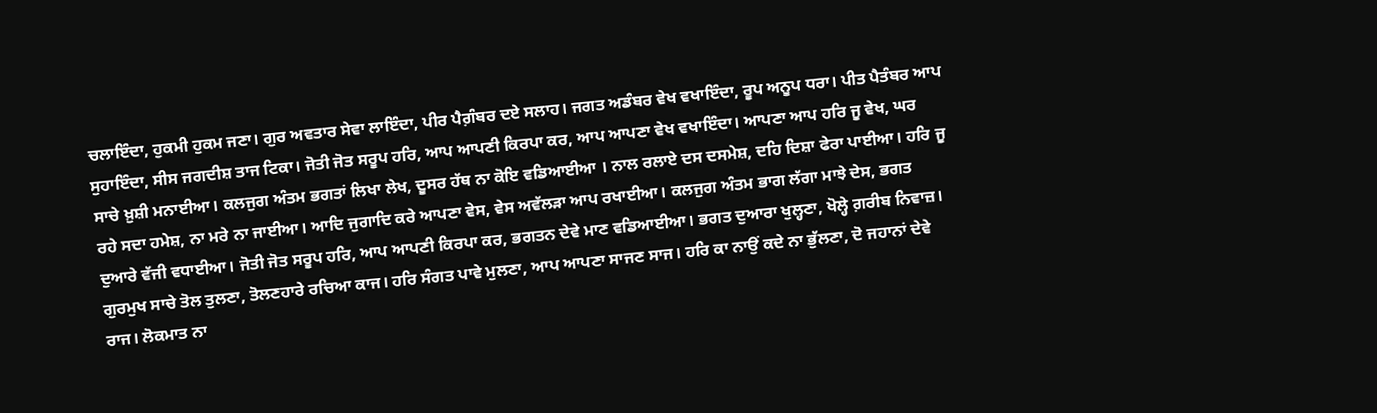ਚਲਾਇੰਦਾ, ਹੁਕਮੀ ਹੁਕਮ ਜਣਾ। ਗੁਰ ਅਵਤਾਰ ਸੇਵਾ ਲਾਇੰਦਾ, ਪੀਰ ਪੈਗ਼ੰਬਰ ਦਏ ਸਲਾਹ। ਜਗਤ ਅਡੰਬਰ ਵੇਖ ਵਖਾਇੰਦਾ, ਰੂਪ ਅਨੂਪ ਧਰਾ। ਪੀਤ ਪੈਤੰਬਰ ਆਪ ਸੁਹਾਇੰਦਾ, ਸੀਸ ਜਗਦੀਸ਼ ਤਾਜ ਟਿਕਾ। ਜੋਤੀ ਜੋਤ ਸਰੂਪ ਹਰਿ, ਆਪ ਆਪਣੀ ਕਿਰਪਾ ਕਰ, ਆਪ ਆਪਣਾ ਵੇਖ ਵਖਾਇੰਦਾ। ਆਪਣਾ ਆਪ ਹਰਿ ਜੂ ਵੇਖ, ਘਰ ਸਾਚੇ ਖ਼ੁਸ਼ੀ ਮਨਾਈਆ। ਕਲਜੁਗ ਅੰਤਮ ਭਗਤਾਂ ਲਿਖਾ ਲੇਖ, ਦੂਸਰ ਹੱਥ ਨਾ ਕੋਇ ਵਡਿਆਈਆ । ਨਾਲ ਰਲਾਏ ਦਸ ਦਸਮੇਸ਼, ਦਹਿ ਦਿਸ਼ਾ ਫੇਰਾ ਪਾਈਆ। ਹਰਿ ਜੂ ਰਹੇ ਸਦਾ ਹਮੇਸ਼, ਨਾ ਮਰੇ ਨਾ ਜਾਈਆ। ਆਦਿ ਜੁਗਾਦਿ ਕਰੇ ਆਪਣਾ ਵੇਸ, ਵੇਸ ਅਵੱਲੜਾ ਆਪ ਰਖਾਈਆ। ਕਲਜੁਗ ਅੰਤਮ ਭਾਗ ਲੱਗਾ ਮਾਝੇ ਦੇਸ, ਭਗਤ ਦੁਆਰੇ ਵੱਜੀ ਵਧਾਈਆ। ਜੋਤੀ ਜੋਤ ਸਰੂਪ ਹਰਿ, ਆਪ ਆਪਣੀ ਕਿਰਪਾ ਕਰ, ਭਗਤਨ ਦੇਵੇ ਮਾਣ ਵਡਿਆਈਆ। ਭਗਤ ਦੁਆਰਾ ਖੁਲ੍ਹਣਾ, ਖੋਲ੍ਹੇ ਗ਼ਰੀਬ ਨਿਵਾਜ਼। ਗੁਰਮੁਖ ਸਾਚੇ ਤੋਲ ਤੁਲਣਾ, ਤੋਲਣਹਾਰੇ ਰਚਿਆ ਕਾਜ। ਹਰਿ ਸੰਗਤ ਪਾਵੇ ਮੁਲਣਾ, ਆਪ ਆਪਣਾ ਸਾਜਣ ਸਾਜ। ਹਰਿ ਕਾ ਨਾਉਂ ਕਦੇ ਨਾ ਭੁੱਲਣਾ, ਦੋ ਜਹਾਨਾਂ ਦੇਵੇ ਰਾਜ। ਲੋਕਮਾਤ ਨਾ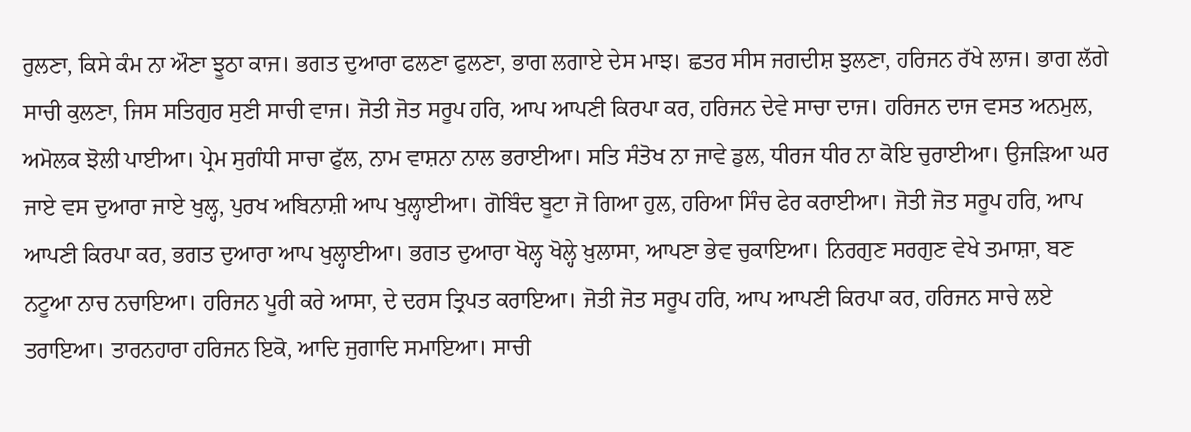ਰੁਲਣਾ, ਕਿਸੇ ਕੰਮ ਨਾ ਔਣਾ ਝੂਠਾ ਕਾਜ। ਭਗਤ ਦੁਆਰਾ ਫਲਣਾ ਫੁਲਣਾ, ਭਾਗ ਲਗਾਏ ਦੇਸ ਮਾਝ। ਛਤਰ ਸੀਸ ਜਗਦੀਸ਼ ਝੁਲਣਾ, ਹਰਿਜਨ ਰੱਖੇ ਲਾਜ। ਭਾਗ ਲੱਗੇ ਸਾਚੀ ਕੁਲਣਾ, ਜਿਸ ਸਤਿਗੁਰ ਸੁਣੀ ਸਾਚੀ ਵਾਜ। ਜੋਤੀ ਜੋਤ ਸਰੂਪ ਹਰਿ, ਆਪ ਆਪਣੀ ਕਿਰਪਾ ਕਰ, ਹਰਿਜਨ ਦੇਵੇ ਸਾਚਾ ਦਾਜ। ਹਰਿਜਨ ਦਾਜ ਵਸਤ ਅਨਮੁਲ, ਅਮੋਲਕ ਝੋਲੀ ਪਾਈਆ। ਪ੍ਰੇਮ ਸੁਗੰਧੀ ਸਾਚਾ ਫੁੱਲ, ਨਾਮ ਵਾਸ਼ਨਾ ਨਾਲ ਭਰਾਈਆ। ਸਤਿ ਸੰਤੋਖ ਨਾ ਜਾਵੇ ਡੁਲ, ਧੀਰਜ ਧੀਰ ਨਾ ਕੋਇ ਚੁਰਾਈਆ। ਉਜੜਿਆ ਘਰ ਜਾਏ ਵਸ ਦੁਆਰਾ ਜਾਏ ਖੁਲ੍ਹ, ਪੁਰਖ ਅਬਿਨਾਸ਼ੀ ਆਪ ਖੁਲ੍ਹਾਈਆ। ਗੋਬਿੰਦ ਬੂਟਾ ਜੋ ਗਿਆ ਹੁਲ, ਹਰਿਆ ਸਿੰਚ ਫੇਰ ਕਰਾਈਆ। ਜੋਤੀ ਜੋਤ ਸਰੂਪ ਹਰਿ, ਆਪ ਆਪਣੀ ਕਿਰਪਾ ਕਰ, ਭਗਤ ਦੁਆਰਾ ਆਪ ਖੁਲ੍ਹਾਈਆ। ਭਗਤ ਦੁਆਰਾ ਖੋਲ੍ਹ ਖੋਲ੍ਹੇ ਖ਼ੁਲਾਸਾ, ਆਪਣਾ ਭੇਵ ਚੁਕਾਇਆ। ਨਿਰਗੁਣ ਸਰਗੁਣ ਵੇਖੇ ਤਮਾਸ਼ਾ, ਬਣ ਨਟੂਆ ਨਾਚ ਨਚਾਇਆ। ਹਰਿਜਨ ਪੂਰੀ ਕਰੇ ਆਸਾ, ਦੇ ਦਰਸ ਤ੍ਰਿਪਤ ਕਰਾਇਆ। ਜੋਤੀ ਜੋਤ ਸਰੂਪ ਹਰਿ, ਆਪ ਆਪਣੀ ਕਿਰਪਾ ਕਰ, ਹਰਿਜਨ ਸਾਚੇ ਲਏ ਤਰਾਇਆ। ਤਾਰਨਹਾਰਾ ਹਰਿਜਨ ਇਕੋ, ਆਦਿ ਜੁਗਾਦਿ ਸਮਾਇਆ। ਸਾਚੀ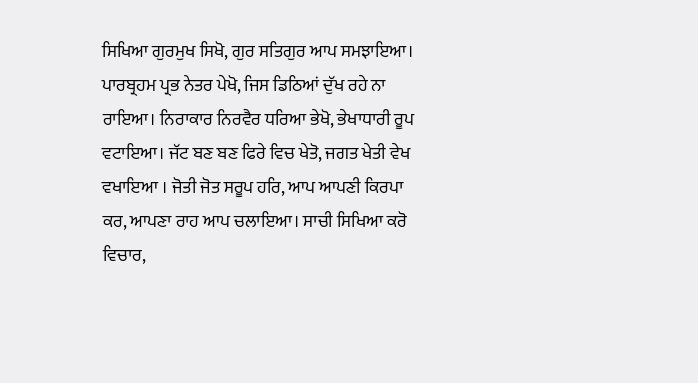ਸਿਖਿਆ ਗੁਰਮੁਖ ਸਿਖੋ, ਗੁਰ ਸਤਿਗੁਰ ਆਪ ਸਮਝਾਇਆ। ਪਾਰਬ੍ਰਹਮ ਪ੍ਰਭ ਨੇਤਰ ਪੇਖੋ, ਜਿਸ ਡਿਠਿਆਂ ਦੁੱਖ ਰਹੇ ਨਾ ਰਾਇਆ। ਨਿਰਾਕਾਰ ਨਿਰਵੈਰ ਧਰਿਆ ਭੇਖੋ, ਭੇਖਾਧਾਰੀ ਰੂਪ ਵਟਾਇਆ। ਜੱਟ ਬਣ ਬਣ ਫਿਰੇ ਵਿਚ ਖੇਤੋ, ਜਗਤ ਖੇਤੀ ਵੇਖ ਵਖਾਇਆ । ਜੋਤੀ ਜੋਤ ਸਰੂਪ ਹਰਿ, ਆਪ ਆਪਣੀ ਕਿਰਪਾ ਕਰ, ਆਪਣਾ ਰਾਹ ਆਪ ਚਲਾਇਆ। ਸਾਚੀ ਸਿਖਿਆ ਕਰੋ ਵਿਚਾਰ,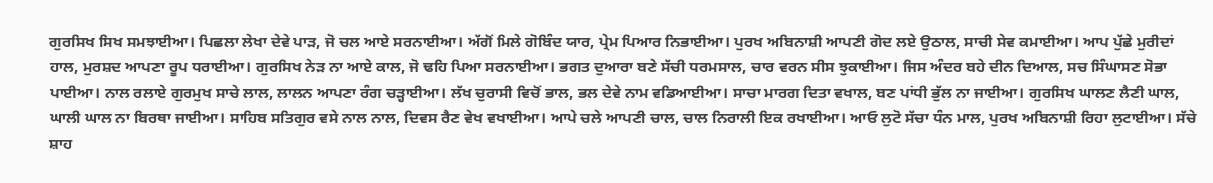ਗੁਰਸਿਖ ਸਿਖ ਸਮਝਾਈਆ। ਪਿਛਲਾ ਲੇਖਾ ਦੇਵੇ ਪਾੜ, ਜੋ ਚਲ ਆਏ ਸਰਨਾਈਆ। ਅੱਗੋਂ ਮਿਲੇ ਗੋਬਿੰਦ ਯਾਰ, ਪ੍ਰੇਮ ਪਿਆਰ ਨਿਭਾਈਆ। ਪੁਰਖ ਅਬਿਨਾਸ਼ੀ ਆਪਣੀ ਗੋਦ ਲਏ ਉਠਾਲ, ਸਾਚੀ ਸੇਵ ਕਮਾਈਆ। ਆਪ ਪੁੱਛੇ ਮੁਰੀਦਾਂ ਹਾਲ, ਮੁਰਸ਼ਦ ਆਪਣਾ ਰੂਪ ਧਰਾਈਆ। ਗੁਰਸਿਖ ਨੇੜ ਨਾ ਆਏ ਕਾਲ, ਜੋ ਢਹਿ ਪਿਆ ਸਰਨਾਈਆ। ਭਗਤ ਦੁਆਰਾ ਬਣੇ ਸੱਚੀ ਧਰਮਸਾਲ, ਚਾਰ ਵਰਨ ਸੀਸ ਝੁਕਾਈਆ। ਜਿਸ ਅੰਦਰ ਬਹੇ ਦੀਨ ਦਿਆਲ, ਸਚ ਸਿੰਘਾਸਣ ਸੋਭਾ ਪਾਈਆ। ਨਾਲ ਰਲਾਏ ਗੁਰਮੁਖ ਸਾਚੇ ਲਾਲ, ਲਾਲਨ ਆਪਣਾ ਰੰਗ ਚੜ੍ਹਾਈਆ। ਲੱਖ ਚੁਰਾਸੀ ਵਿਚੋਂ ਭਾਲ, ਭਲ ਦੇਵੇ ਨਾਮ ਵਡਿਆਈਆ। ਸਾਚਾ ਮਾਰਗ ਦਿਤਾ ਵਖਾਲ, ਬਣ ਪਾਂਧੀ ਭੁੱਲ ਨਾ ਜਾਈਆ। ਗੁਰਸਿਖ ਘਾਲਣ ਲੈਣੀ ਘਾਲ, ਘਾਲੀ ਘਾਲ ਨਾ ਬਿਰਥਾ ਜਾਈਆ। ਸਾਹਿਬ ਸਤਿਗੁਰ ਵਸੇ ਨਾਲ ਨਾਲ, ਦਿਵਸ ਰੈਣ ਵੇਖ ਵਖਾਈਆ। ਆਪੇ ਚਲੇ ਆਪਣੀ ਚਾਲ, ਚਾਲ ਨਿਰਾਲੀ ਇਕ ਰਖਾਈਆ। ਆਓ ਲੁਟੋ ਸੱਚਾ ਧੰਨ ਮਾਲ, ਪੁਰਖ ਅਬਿਨਾਸ਼ੀ ਰਿਹਾ ਲੁਟਾਈਆ। ਸੱਚੇ ਸ਼ਾਹ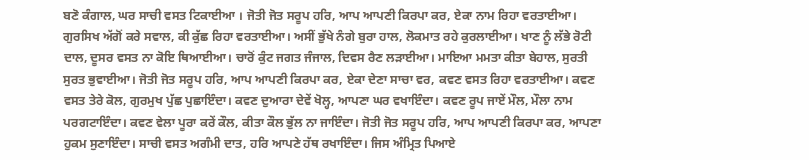ਬਣੋ ਕੰਗਾਲ, ਘਰ ਸਾਚੀ ਵਸਤ ਟਿਕਾਈਆ । ਜੋਤੀ ਜੋਤ ਸਰੂਪ ਹਰਿ, ਆਪ ਆਪਣੀ ਕਿਰਪਾ ਕਰ, ਏਕਾ ਨਾਮ ਰਿਹਾ ਵਰਤਾਈਆ। ਗੁਰਸਿਖ ਅੱਗੋਂ ਕਰੇ ਸਵਾਲ, ਕੀ ਕੁੱਛ ਰਿਹਾ ਵਰਤਾਈਆ। ਅਸੀਂ ਭੁੱਖੇ ਨੰਗੇ ਬੁਰਾ ਹਾਲ, ਲੋਕਮਾਤ ਰਹੇ ਕੁਰਲਾਈਆ। ਖਾਣ ਨੂੰ ਲੱਭੇ ਰੋਟੀ ਦਾਲ, ਦੂਸਰ ਵਸਤ ਨਾ ਕੋਇ ਥਿਆਈਆ। ਚਾਰੋਂ ਕੁੰਟ ਜਗਤ ਜੰਜਾਲ, ਦਿਵਸ ਰੈਣ ਲੜਾਈਆ। ਮਾਇਆ ਮਮਤਾ ਕੀਤਾ ਬੇਹਾਲ, ਸੁਰਤੀ ਸੁਰਤ ਭੁਵਾਈਆ। ਜੋਤੀ ਜੋਤ ਸਰੂਪ ਹਰਿ, ਆਪ ਆਪਣੀ ਕਿਰਪਾ ਕਰ, ਏਕਾ ਦੇਣਾ ਸਾਚਾ ਵਰ, ਕਵਣ ਵਸਤ ਰਿਹਾ ਵਰਤਾਈਆ। ਕਵਣ ਵਸਤ ਤੇਰੇ ਕੋਲ, ਗੁਰਮੁਖ ਪੁੱਛ ਪੁਛਾਇੰਦਾ। ਕਵਣ ਦੁਆਰਾ ਦੇਵੇਂ ਖੋਲ੍ਹ, ਆਪਣਾ ਘਰ ਵਖਾਇੰਦਾ। ਕਵਣ ਰੂਪ ਜਾਏਂ ਮੌਲ, ਮੌਲਾ ਨਾਮ ਪਰਗਟਾਇੰਦਾ। ਕਵਣ ਵੇਲਾ ਪੂਰਾ ਕਰੇਂ ਕੌਲ, ਕੀਤਾ ਕੌਲ ਭੁੱਲ ਨਾ ਜਾਇੰਦਾ। ਜੋਤੀ ਜੋਤ ਸਰੂਪ ਹਰਿ, ਆਪ ਆਪਣੀ ਕਿਰਪਾ ਕਰ, ਆਪਣਾ ਹੁਕਮ ਸੁਣਾਇੰਦਾ। ਸਾਚੀ ਵਸਤ ਅਗੰਮੀ ਦਾਤ, ਹਰਿ ਆਪਣੇ ਹੱਥ ਰਖਾਇੰਦਾ। ਜਿਸ ਅੰਮ੍ਰਿਤ ਪਿਆਏ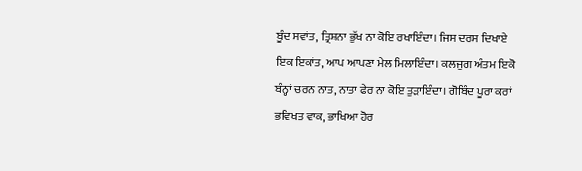ਬੂੰਦ ਸਵਾਂਤ, ਤ੍ਰਿਸ਼ਨਾ ਭੁੱਖ ਨਾ ਕੋਇ ਰਖਾਇੰਦਾ। ਜਿਸ ਦਰਸ ਦਿਖਾਏ ਇਕ ਇਕਾਂਤ, ਆਪ ਆਪਣਾ ਮੇਲ ਮਿਲਾਇੰਦਾ। ਕਲਜੁਗ ਅੰਤਮ ਇਕੋ ਬੰਨ੍ਹਾਂ ਚਰਨ ਨਾਤ, ਨਾਤਾ ਫੇਰ ਨਾ ਕੋਇ ਤੁੜਾਇੰਦਾ। ਗੋਬਿੰਦ ਪੂਰਾ ਕਰਾਂ ਭਵਿਖਤ ਵਾਕ, ਭਾਖਿਆ ਹੋਰ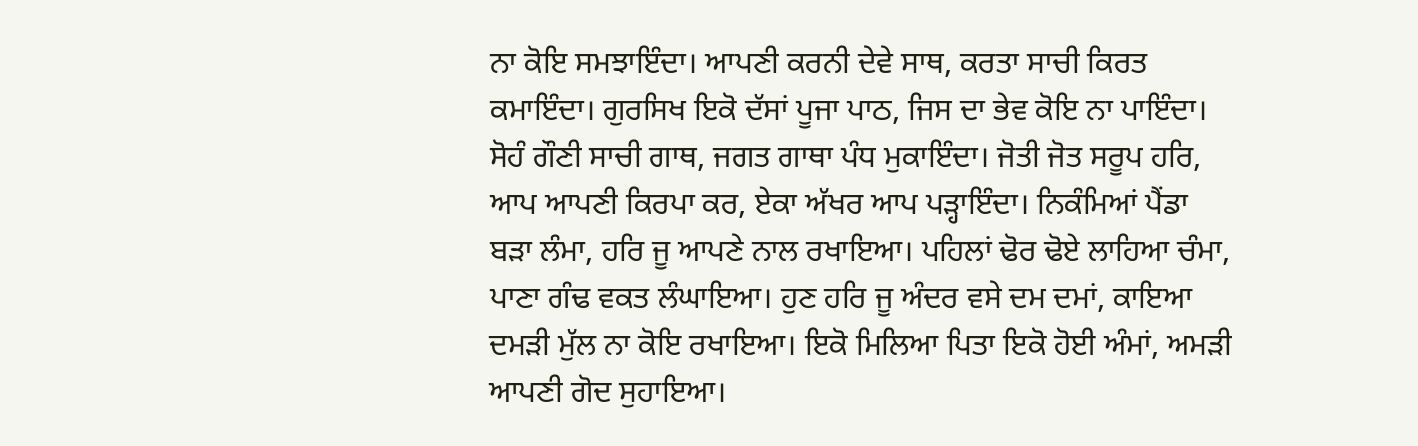ਨਾ ਕੋਇ ਸਮਝਾਇੰਦਾ। ਆਪਣੀ ਕਰਨੀ ਦੇਵੇ ਸਾਥ, ਕਰਤਾ ਸਾਚੀ ਕਿਰਤ ਕਮਾਇੰਦਾ। ਗੁਰਸਿਖ ਇਕੋ ਦੱਸਾਂ ਪੂਜਾ ਪਾਠ, ਜਿਸ ਦਾ ਭੇਵ ਕੋਇ ਨਾ ਪਾਇੰਦਾ। ਸੋਹੰ ਗੌਣੀ ਸਾਚੀ ਗਾਥ, ਜਗਤ ਗਾਥਾ ਪੰਧ ਮੁਕਾਇੰਦਾ। ਜੋਤੀ ਜੋਤ ਸਰੂਪ ਹਰਿ, ਆਪ ਆਪਣੀ ਕਿਰਪਾ ਕਰ, ਏਕਾ ਅੱਖਰ ਆਪ ਪੜ੍ਹਾਇੰਦਾ। ਨਿਕੰਮਿਆਂ ਪੈਂਡਾ ਬੜਾ ਲੰਮਾ, ਹਰਿ ਜੂ ਆਪਣੇ ਨਾਲ ਰਖਾਇਆ। ਪਹਿਲਾਂ ਢੋਰ ਢੋਏ ਲਾਹਿਆ ਚੰਮਾ, ਪਾਣਾ ਗੰਢ ਵਕਤ ਲੰਘਾਇਆ। ਹੁਣ ਹਰਿ ਜੂ ਅੰਦਰ ਵਸੇ ਦਮ ਦਮਾਂ, ਕਾਇਆ ਦਮੜੀ ਮੁੱਲ ਨਾ ਕੋਇ ਰਖਾਇਆ। ਇਕੋ ਮਿਲਿਆ ਪਿਤਾ ਇਕੋ ਹੋਈ ਅੰਮਾਂ, ਅਮੜੀ ਆਪਣੀ ਗੋਦ ਸੁਹਾਇਆ।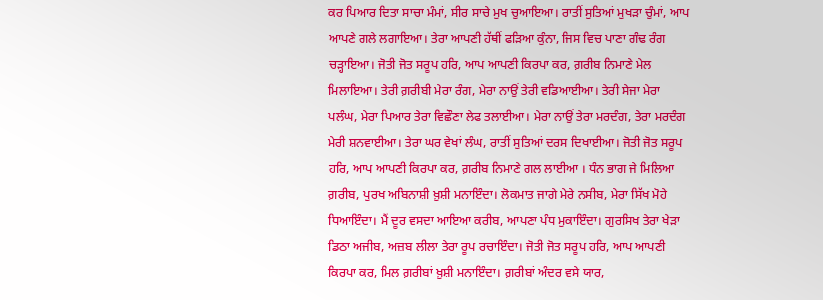ਕਰ ਪਿਆਰ ਦਿਤਾ ਸਾਚਾ ਮੰਮਾਂ, ਸੀਰ ਸਾਚੇ ਮੁਖ ਚੁਆਇਆ। ਰਾਤੀਂ ਸੁਤਿਆਂ ਮੁਖੜਾ ਚੁੰਮਾਂ, ਆਪ ਆਪਣੇ ਗਲੇ ਲਗਾਇਆ। ਤੇਰਾ ਆਪਣੀ ਹੱਥੀਂ ਫੜਿਆ ਕੁੰਨਾ, ਜਿਸ ਵਿਚ ਪਾਣਾ ਗੰਢ ਰੰਗ ਚੜ੍ਹਾਇਆ। ਜੋਤੀ ਜੋਤ ਸਰੂਪ ਹਰਿ, ਆਪ ਆਪਣੀ ਕਿਰਪਾ ਕਰ, ਗ਼ਰੀਬ ਨਿਮਾਣੇ ਮੇਲ ਮਿਲਾਇਆ। ਤੇਰੀ ਗ਼ਰੀਬੀ ਮੇਰਾ ਰੰਗ, ਮੇਰਾ ਨਾਉਂ ਤੇਰੀ ਵਡਿਆਈਆ। ਤੇਰੀ ਸੇਜਾ ਮੇਰਾ ਪਲੰਘ, ਮੇਰਾ ਪਿਆਰ ਤੇਰਾ ਵਿਛੌਣਾ ਲੇਫ ਤਲਾਈਆ। ਮੇਰਾ ਨਾਉਂ ਤੇਰਾ ਮਰਦੰਗ, ਤੇਰਾ ਮਰਦੰਗ ਮੇਰੀ ਸ਼ਨਵਾਈਆ। ਤੇਰਾ ਘਰ ਵੇਖਾਂ ਲੰਘ, ਰਾਤੀਂ ਸੁਤਿਆਂ ਦਰਸ ਦਿਖਾਈਆ। ਜੋਤੀ ਜੋਤ ਸਰੂਪ ਹਰਿ, ਆਪ ਆਪਣੀ ਕਿਰਪਾ ਕਰ, ਗ਼ਰੀਬ ਨਿਮਾਣੇ ਗਲ ਲਾਈਆ । ਧੰਨ ਭਾਗ ਜੇ ਮਿਲਿਆ ਗ਼ਰੀਬ, ਪੁਰਖ ਅਬਿਨਾਸ਼ੀ ਖ਼ੁਸ਼ੀ ਮਨਾਇੰਦਾ। ਲੋਕਮਾਤ ਜਾਗੇ ਮੇਰੇ ਨਸੀਬ, ਮੇਰਾ ਸਿੱਖ ਮੋਹੇ ਧਿਆਇੰਦਾ। ਮੈਂ ਦੂਰ ਵਸਦਾ ਆਇਆ ਕਰੀਬ, ਆਪਣਾ ਪੰਧ ਮੁਕਾਇੰਦਾ। ਗੁਰਸਿਖ ਤੇਰਾ ਖੇੜਾ ਡਿਠਾ ਅਜੀਬ, ਅਜ਼ਬ ਲੀਲਾ ਤੇਰਾ ਰੂਪ ਰਚਾਇੰਦਾ। ਜੋਤੀ ਜੋਤ ਸਰੂਪ ਹਰਿ, ਆਪ ਆਪਣੀ ਕਿਰਪਾ ਕਰ, ਮਿਲ ਗ਼ਰੀਬਾਂ ਖ਼ੁਸ਼ੀ ਮਨਾਇੰਦਾ। ਗ਼ਰੀਬਾਂ ਅੰਦਰ ਵਸੇ ਯਾਰ,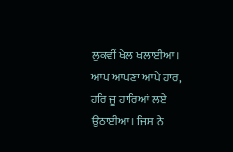ਲੁਕਵੀਂ ਖੇਲ ਖਲਾਈਆ। ਆਪ ਆਪਣਾ ਆਪੇ ਹਾਰ, ਹਰਿ ਜੂ ਹਾਰਿਆਂ ਲਏ ਉਠਾਈਆ। ਜਿਸ ਨੇ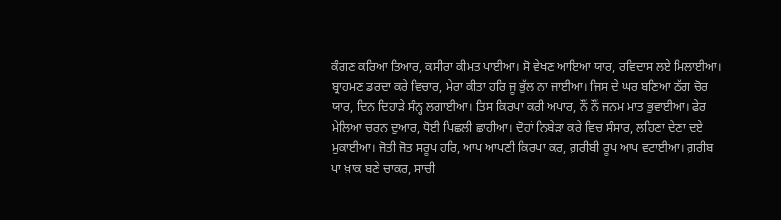ਕੰਗਣ ਕਰਿਆ ਤਿਆਰ, ਕਸੀਰਾ ਕੀਮਤ ਪਾਈਆ। ਸੋ ਵੇਖਣ ਆਇਆ ਯਾਰ, ਰਵਿਦਾਸ ਲਏ ਮਿਲਾਈਆ। ਬ੍ਰਾਹਮਣ ਡਰਦਾ ਕਰੇ ਵਿਚਾਰ, ਮੇਰਾ ਕੀਤਾ ਹਰਿ ਜੂ ਭੁੱਲ ਨਾ ਜਾਈਆ। ਜਿਸ ਦੇ ਘਰ ਬਣਿਆ ਠੱਗ ਚੋਰ ਯਾਰ, ਦਿਨ ਦਿਹਾੜੇ ਸੰਨ੍ਹ ਲਗਾਈਆ। ਤਿਸ ਕਿਰਪਾ ਕਰੀ ਅਪਾਰ, ਨੌਂ ਨੌਂ ਜਨਮ ਮਾਤ ਭੁਵਾਈਆ। ਫੇਰ ਮੇਲਿਆ ਚਰਨ ਦੁਆਰ, ਧੋਈ ਪਿਛਲੀ ਛਾਹੀਆ। ਦੋਹਾਂ ਨਿਬੇੜਾ ਕਰੇ ਵਿਚ ਸੰਸਾਰ, ਲਹਿਣਾ ਦੇਣਾ ਦਏ ਮੁਕਾਈਆ। ਜੋਤੀ ਜੋਤ ਸਰੂਪ ਹਰਿ, ਆਪ ਆਪਣੀ ਕਿਰਪਾ ਕਰ, ਗ਼ਰੀਬੀ ਰੂਪ ਆਪ ਵਟਾਈਆ। ਗ਼ਰੀਬ ਪਾ ਖ਼ਾਕ ਬਣੇ ਚਾਕਰ, ਸਾਚੀ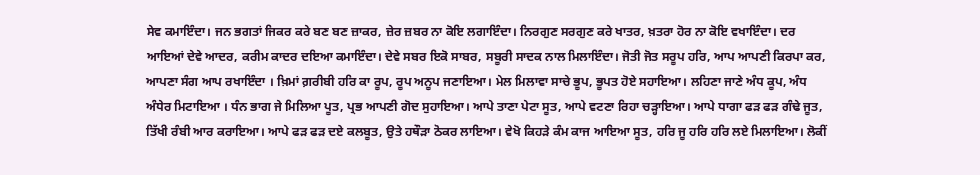ਸੇਵ ਕਮਾਇੰਦਾ। ਜਨ ਭਗਤਾਂ ਜਿਕਰ ਕਰੇ ਬਣ ਬਣ ਜ਼ਾਕਰ, ਜ਼ੇਰ ਜ਼ਬਰ ਨਾ ਕੋਇ ਲਗਾਇੰਦਾ। ਨਿਰਗੁਣ ਸਰਗੁਣ ਕਰੇ ਖਾਤਰ, ਖ਼ਤਰਾ ਹੋਰ ਨਾ ਕੋਇ ਵਖਾਇੰਦਾ। ਦਰ ਆਇਆਂ ਦੇਵੇ ਆਦਰ, ਕਰੀਮ ਕਾਦਰ ਦਇਆ ਕਮਾਇੰਦਾ। ਦੇਵੇ ਸਬਰ ਇਕੋ ਸਾਬਰ, ਸਬੂਰੀ ਸਾਦਕ ਨਾਲ ਮਿਲਾਇੰਦਾ। ਜੋਤੀ ਜੋਤ ਸਰੂਪ ਹਰਿ, ਆਪ ਆਪਣੀ ਕਿਰਪਾ ਕਰ, ਆਪਣਾ ਸੰਗ ਆਪ ਰਖਾਇੰਦਾ । ਖ਼ਿਮਾਂ ਗ਼ਰੀਬੀ ਹਰਿ ਕਾ ਰੂਪ, ਰੂਪ ਅਨੂਪ ਜਣਾਇਆ। ਮੇਲ ਮਿਲਾਵਾ ਸਾਚੇ ਭੂਪ, ਭੂਪਤ ਹੋਏ ਸਹਾਇਆ। ਲਹਿਣਾ ਜਾਣੇ ਅੰਧ ਕੂਪ, ਅੰਧ ਅੰਧੇਰ ਮਿਟਾਇਆ । ਧੰਨ ਭਾਗ ਜੇ ਮਿਲਿਆ ਪੂਤ, ਪ੍ਰਭ ਆਪਣੀ ਗੋਦ ਸੁਹਾਇਆ। ਆਪੇ ਤਾਣਾ ਪੇਟਾ ਸੂਤ, ਆਪੇ ਵਟਣਾ ਰਿਹਾ ਚੜ੍ਹਾਇਆ। ਆਪੇ ਧਾਗਾ ਫੜ ਫੜ ਗੰਢੇ ਜੂਤ, ਤਿੱਖੀ ਰੰਬੀ ਆਰ ਕਰਾਇਆ। ਆਪੇ ਫੜ ਫੜ ਦਏ ਕਲਬੂਤ, ਉਤੇ ਹਥੌੜਾ ਠੋਕਰ ਲਾਇਆ। ਵੇਖੋ ਕਿਹੜੇ ਕੰਮ ਕਾਜ ਆਇਆ ਸੂਤ, ਹਰਿ ਜੂ ਹਰਿ ਹਰਿ ਲਏ ਮਿਲਾਇਆ। ਲੋਕੀਂ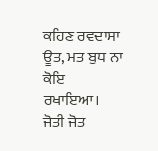ਕਹਿਣ ਰਵਦਾਸਾ ਊਤ, ਮਤ ਬੁਧ ਨਾ ਕੋਇ ਰਖਾਇਆ। ਜੋਤੀ ਜੋਤ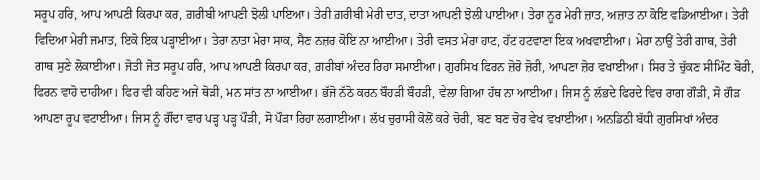ਸਰੂਪ ਹਰਿ, ਆਪ ਆਪਣੀ ਕਿਰਪਾ ਕਰ, ਗ਼ਰੀਬੀ ਆਪਣੀ ਝੋਲੀ ਪਾਇਆ। ਤੇਰੀ ਗ਼ਰੀਬੀ ਮੇਰੀ ਦਾਤ, ਦਾਤਾ ਆਪਣੀ ਝੋਲੀ ਪਾਈਆ। ਤੇਰਾ ਨੂਰ ਮੇਰੀ ਜ਼ਾਤ, ਅਜ਼ਾਤ ਨਾ ਕੋਇ ਵਡਿਆਈਆ। ਤੇਰੀ ਵਿਦਿਆ ਮੇਰੀ ਜਮਾਤ, ਇਕੋ ਇਕ ਪੜ੍ਹਾਈਆ। ਤੇਰਾ ਨਾਤਾ ਮੇਰਾ ਸਾਕ, ਸੈਣ ਨਜ਼ਰ ਕੋਇ ਨਾ ਆਈਆ। ਤੇਰੀ ਵਸਤ ਮੇਰਾ ਹਾਟ, ਹੱਟ ਹਟਵਾਣਾ ਇਕ ਅਖਵਾਈਆ। ਮੇਰਾ ਨਾਉਂ ਤੇਰੀ ਗਾਥ, ਤੇਰੀ ਗਾਥ ਸੁਣੇ ਲੋਕਾਈਆ। ਜੋਤੀ ਜੋਤ ਸਰੂਪ ਹਰਿ, ਆਪ ਆਪਣੀ ਕਿਰਪਾ ਕਰ, ਗ਼ਰੀਬਾਂ ਅੰਦਰ ਰਿਹਾ ਸਮਾਈਆ। ਗੁਰਸਿਖ ਫਿਰਨ ਜ਼ੋਰੋ ਜ਼ੋਰੀ, ਆਪਣਾ ਜ਼ੋਰ ਵਖਾਈਆ। ਸਿਰ ਤੇ ਚੁੱਕਣ ਸੀਮਿੰਟ ਬੋਰੀ, ਫਿਰਨ ਵਾਹੋ ਦਾਹੀਆ। ਫਿਰ ਵੀ ਕਹਿਣ ਅਜੇ ਥੋੜੀ, ਮਨ ਸਾਂਤ ਨਾ ਆਈਆ। ਭੱਜੋ ਨੱਠੋ ਕਰਨ ਬੌਹੜੀ ਬੌਹੜੀ, ਵੇਲਾ ਗਿਆ ਹੱਥ ਨਾ ਆਈਆ। ਜਿਸ ਨੂੰ ਲੱਭਦੇ ਫਿਰਦੇ ਵਿਚ ਰਾਗ ਗੌੜੀ, ਸੋ ਗੌੜ ਆਪਣਾ ਰੂਪ ਵਟਾਈਆ। ਜਿਸ ਨੂੰ ਗੌਂਦਾ ਵਾਰ ਪੜ੍ਹ ਪੜ੍ਹ ਪੌੜੀ, ਸੋ ਪੌੜਾ ਰਿਹਾ ਲਗਾਈਆ। ਲੱਖ ਚੁਰਾਸੀ ਕੋਲੋਂ ਕਰੇ ਚੋਰੀ, ਬਣ ਬਣ ਚੋਰ ਵੇਖ ਵਖਾਈਆ। ਅਨਡਿਠੀ ਬੱਧੀ ਗੁਰਸਿਖਾਂ ਅੰਦਰ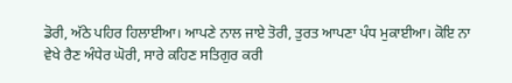ਡੋਰੀ, ਅੱਠੇ ਪਹਿਰ ਹਿਲਾਈਆ। ਆਪਣੇ ਨਾਲ ਜਾਏ ਤੋਰੀ, ਤੁਰਤ ਆਪਣਾ ਪੰਧ ਮੁਕਾਈਆ। ਕੋਇ ਨਾ ਵੇਖੇ ਰੈਣ ਅੰਧੇਰ ਘੋਰੀ, ਸਾਰੇ ਕਹਿਣ ਸਤਿਗੁਰ ਕਰੀ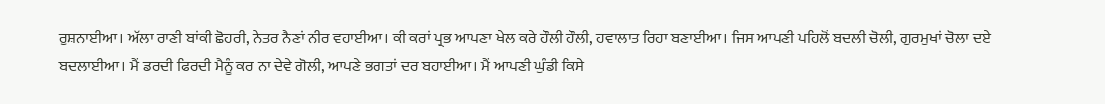ਰੁਸ਼ਨਾਈਆ। ਅੱਲਾ ਰਾਣੀ ਬਾਂਕੀ ਛੋਹਰੀ, ਨੇਤਰ ਨੈਣਾਂ ਨੀਰ ਵਹਾਈਆ। ਕੀ ਕਰਾਂ ਪ੍ਰਭ ਆਪਣਾ ਖੇਲ ਕਰੇ ਹੌਲੀ ਹੌਲੀ, ਹਵਾਲਾਤ ਰਿਹਾ ਬਣਾਈਆ। ਜਿਸ ਆਪਣੀ ਪਹਿਲੋਂ ਬਦਲੀ ਚੋਲੀ, ਗੁਰਮੁਖਾਂ ਚੋਲਾ ਦਏ ਬਦਲਾਈਆ। ਮੈਂ ਡਰਦੀ ਫਿਰਦੀ ਮੈਨੂੰ ਕਰ ਨਾ ਦੇਵੇ ਗੋਲੀ, ਆਪਣੇ ਭਗਤਾਂ ਦਰ ਬਹਾਈਆ। ਮੈਂ ਆਪਣੀ ਘੁੰਡੀ ਕਿਸੇ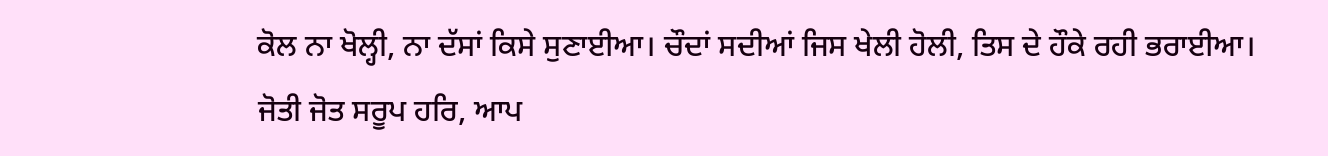ਕੋਲ ਨਾ ਖੋਲ੍ਹੀ, ਨਾ ਦੱਸਾਂ ਕਿਸੇ ਸੁਣਾਈਆ। ਚੌਦਾਂ ਸਦੀਆਂ ਜਿਸ ਖੇਲੀ ਹੋਲੀ, ਤਿਸ ਦੇ ਹੌਕੇ ਰਹੀ ਭਰਾਈਆ। ਜੋਤੀ ਜੋਤ ਸਰੂਪ ਹਰਿ, ਆਪ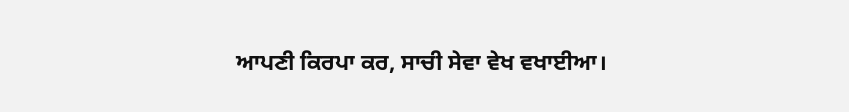ਆਪਣੀ ਕਿਰਪਾ ਕਰ, ਸਾਚੀ ਸੇਵਾ ਵੇਖ ਵਖਾਈਆ।